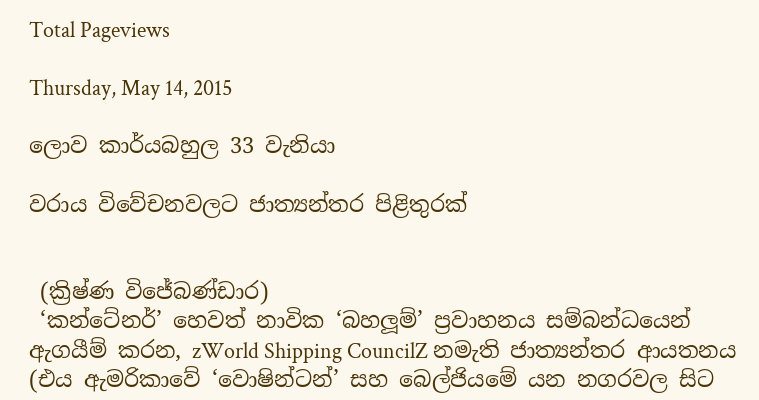Total Pageviews

Thursday, May 14, 2015

ලොව කාර්යබහුල 33 වැනියා

වරාය විවේචනවලට ජාත්‍යන්තර පිළිතුරක්


 (ක්‍රිෂ්ණ විජේබණ්ඩාර)
 ‘කන්ටේනර්’ හෙවත් නාවික ‘බහලූම්’ ප්‍රවාහනය සම්බන්ධයෙන් ඇගයීම් කරන, zWorld Shipping CouncilZ නමැති ජාත්‍යන්තර ආයතනය (එය ඇමරිකාවේ ‘වොෂින්ටන්’ සහ බෙල්ජියමේ යන නගරවල සිට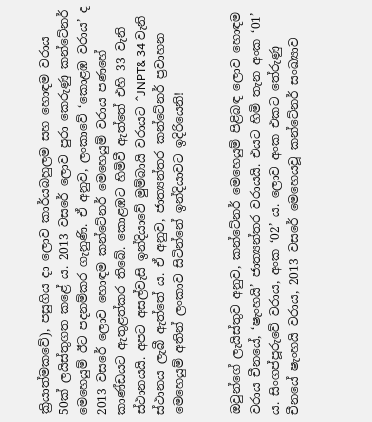ක්‍රියාත්මකවේ), පසුගිය දා ලොව කාර්යබහුලම සහ හොඳම වරාය 50ක් ලයිස්තුගත කළේ ය. 2013 වසරේ ලොව පුරා කෙරුණු කන්ටේනර් මෙහෙයුම් ඊට පදනම්කර ගැනුණි. ඒ අනුව, ලංකාවේ ‘කොළඹ වරාය’ ද 2013 වසරේ ලොව හොඳම කන්ටේනර් මෙහෙයුම් වරාය පණහේ කාණ්ඩයට ඇතුළත්කර තිබේ. කොළඹට හිමිවී ඇත්තේ එහි 33 වැනි ස්ථානයයි. අපට අසල්වැසි ඉන්දියාවේ මුම්බායි වරායට ^JNPT& 34 වැනි ස්ථානය ලැබී ඇත්තේ ය. ඒ අනුව, ජාත්‍යන්තර කන්ටේනර් ප්‍රවාහන මෙහෙයුම් අතින් ලංකාව සිටින්නේ ඉන්දියාවට ඉදිරියෙනි!


ඔවුන්ගේ ලැයිස්තුව අනුව, කන්ටේනර් මෙහෙයුම් පිළිබඳ ලොව හොඳම වරාය චීනයේ, ‘ෂැංහයි’ ජාත්‍යන්තර වරායයි. එයට හිමි තැන අංක ‘01’ ය. සිංගප්පූරුවේ වරාය, අංක ‘02’ ය. ලොව අංක එකට තේරුණු චීනයේ ෂැංහයි වරාය, 2013 වසරේ මෙහෙයවූ කන්ටේනර් සංඛ්‍යාව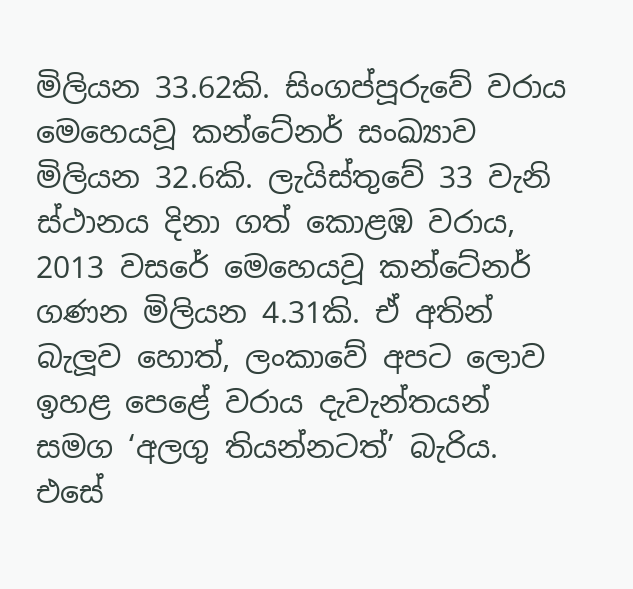මිලියන 33.62කි. සිංගප්පූරුවේ වරාය මෙහෙයවූ කන්ටේනර් සංඛ්‍යාව මිලියන 32.6කි. ලැයිස්තුවේ 33 වැනි ස්ථානය දිනා ගත් කොළඹ වරාය, 2013 වසරේ මෙහෙයවූ කන්ටේනර් ගණන මිලියන 4.31කි. ඒ අතින් බැලූව හොත්, ලංකාවේ අපට ලොව ඉහළ පෙළේ වරාය දැවැන්තයන් සමග ‘අලගු තියන්නටත්’ බැරිය. එසේ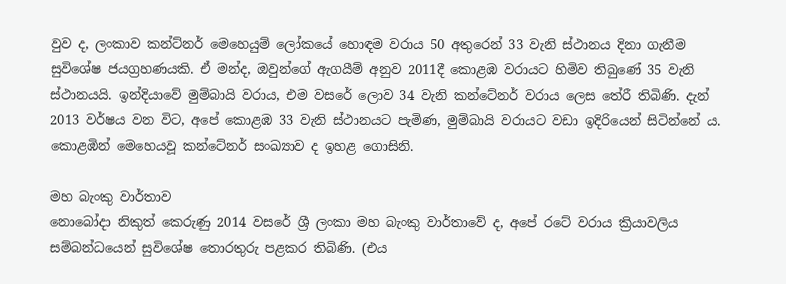වුව ද, ලංකාව කන්ට්නර් මෙහෙයුම් ලෝකයේ හොඳම වරාය 50 අතුරෙන් 33 වැනි ස්ථානය දිනා ගැනීම සුවිශේෂ ජයග්‍රහණයකි. ඒ මන්ද, ඔවුන්ගේ ඇගයීම් අනුව 2011දී කොළඹ වරායට හිමිව තිබුණේ 35 වැනි ස්ථානයයි. ඉන්දියාවේ මුම්බායි වරාය, එම වසරේ ලොව 34 වැනි කන්ටේනර් වරාය ලෙස තේරී තිබිණි. දැන් 2013 වර්ෂය වන විට, අපේ කොළඹ 33 වැනි ස්ථානයට පැමිණ, මුම්බායි වරායට වඩා ඉදිරියෙන් සිටින්නේ ය. කොළඹින් මෙහෙයවූ කන්ටේනර් සංඛ්‍යාව ද ඉහළ ගොසිනි.

මහ බැංකු වාර්තාව
නොබෝදා නිකුත් කෙරුණු 2014 වසරේ ශ්‍රී ලංකා මහ බැංකු වාර්තාවේ ද, අපේ රටේ වරාය ක්‍රියාවලිය සම්බන්ධයෙන් සුවිශේෂ තොරතුරු පළකර තිබිණි. (එය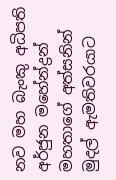නව මහ බැංකු අධිපති අර්ජුන මහේන්ද්‍රන් මහතාගේ අත්සනින් මුදල් ඇමතිවරයාට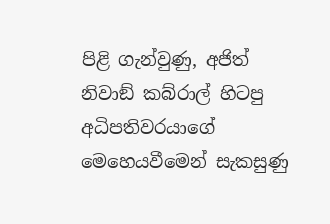පිළි ගැන්වුණු, අජිත් නිවාඞ් කබ්රාල් හිටපු අධිපතිවරයාගේ මෙහෙයවීමෙන් සැකසුණු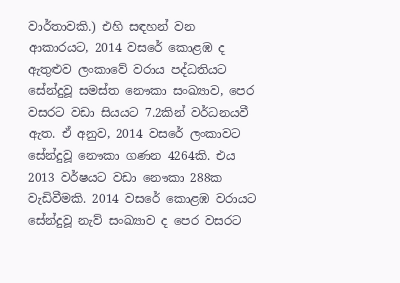වාර්තාවකි.) එහි සඳහන් වන ආකාරයට, 2014 වසරේ කොළඹ ද ඇතුළුව ලංකාවේ වරාය පද්ධතියට සේන්දුවූ සමස්ත නෞකා සංඛ්‍යාව, පෙර වසරට වඩා සියයට 7.2කින් වර්ධනයවී ඇත. ඒ අනුව, 2014 වසරේ ලංකාවට සේන්දුවූ නෞකා ගණන 4264කි. එය 2013 වර්ෂයට වඩා නෞකා 288ක වැඩිවීමකි. 2014 වසරේ කොළඹ වරායට සේන්දුවූ නැව් සංඛ්‍යාව ද පෙර වසරට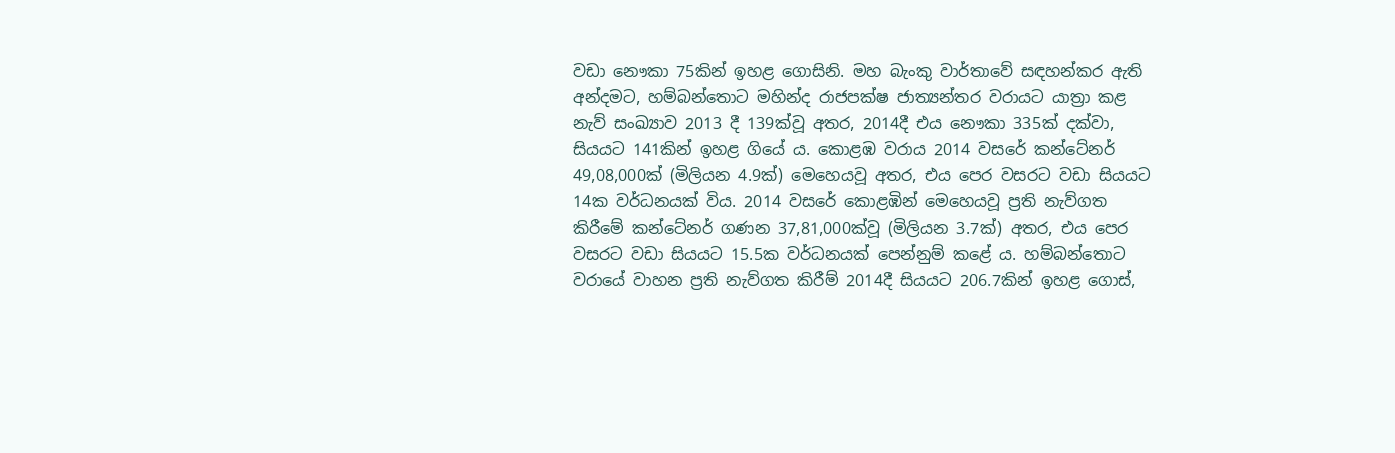වඩා නෞකා 75කින් ඉහළ ගොසිනි. මහ බැංකු වාර්තාවේ සඳහන්කර ඇති අන්දමට, හම්බන්තොට මහින්ද රාජපක්ෂ ජාත්‍යන්තර වරායට යාත්‍රා කළ නැව් සංඛ්‍යාව 2013 දී 139ක්වූ අතර, 2014දී එය නෞකා 335ක් දක්වා, සියයට 141කින් ඉහළ ගියේ ය. කොළඹ වරාය 2014 වසරේ කන්ටේනර් 49,08,000ක් (මිලියන 4.9ක්) මෙහෙයවූ අතර, එය පෙර වසරට වඩා සියයට 14ක වර්ධනයක් විය. 2014 වසරේ කොළඹින් මෙහෙයවූ ප්‍රති නැව්ගත කිරීමේ කන්ටේනර් ගණන 37,81,000ක්වූ (මිලියන 3.7ක්) අතර, එය පෙර වසරට වඩා සියයට 15.5ක වර්ධනයක් පෙන්නුම් කළේ ය. හම්බන්තොට වරායේ වාහන ප්‍රති නැව්ගත කිරීම් 2014දී සියයට 206.7කින් ඉහළ ගොස්,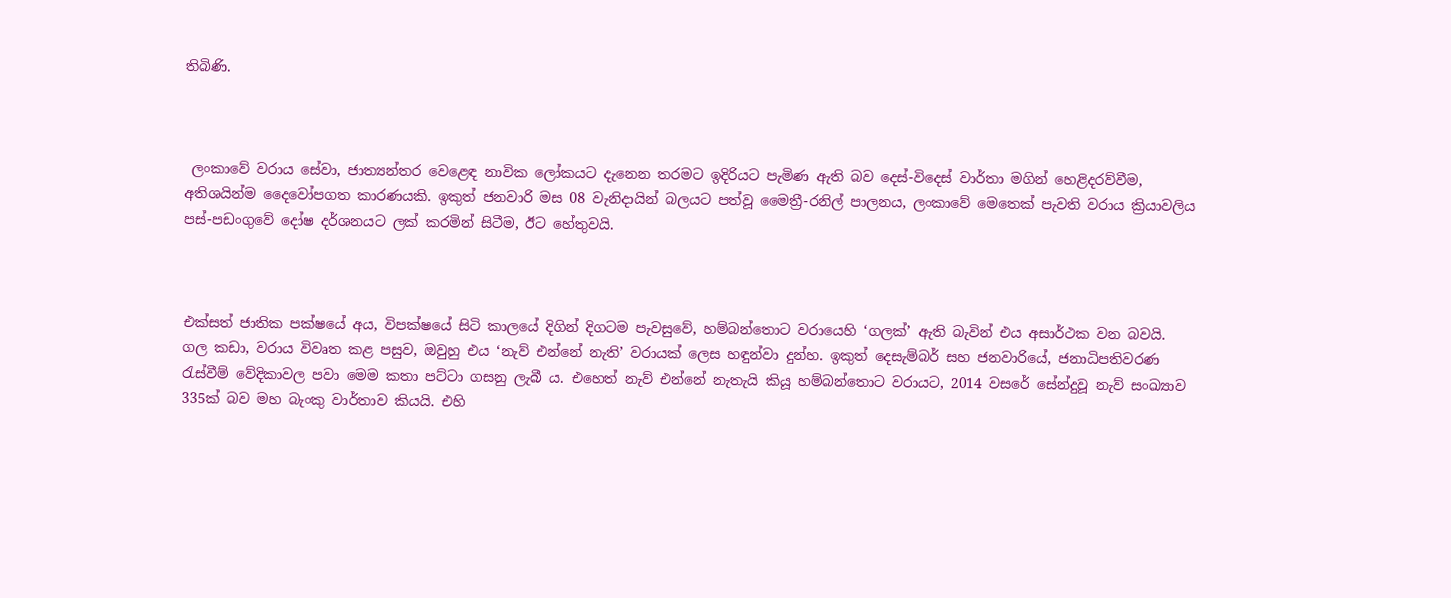තිබිණි.



 ලංකාවේ වරාය සේවා, ජාත්‍යන්තර වෙළෙඳ නාවික ලෝකයට දැනෙන තරමට ඉදිරියට පැමිණ ඇති බව දෙස්-විදෙස් වාර්තා මගින් හෙළිදරව්වීම, අතිශයින්ම දෛවෝපගත කාරණයකි. ඉකුත් ජනවාරි මස 08 වැනිදායින් බලයට පත්වූ මෛත්‍රී-රනිල් පාලනය, ලංකාවේ මෙතෙක් පැවති වරාය ක්‍රියාවලිය පස්-පඩංගුවේ දෝෂ දර්ශනයට ලක් කරමින් සිටීම, ඊට හේතුවයි.



එක්සත් ජාතික පක්ෂයේ අය, විපක්ෂයේ සිටි කාලයේ දිගින් දිගටම පැවසුවේ, හම්බන්තොට වරායෙහි ‘ගලක්’ ඇති බැවින් එය අසාර්ථක වන බවයි. ගල කඩා, වරාය විවෘත කළ පසුව, ඔවුහු එය ‘නැව් එන්නේ නැති’ වරායක් ලෙස හඳුන්වා දුන්හ. ඉකුත් දෙසැම්බර් සහ ජනවාරියේ, ජනාධිපතිවරණ රැස්වීම් වේදිකාවල පවා මෙම කතා පට්ටා ගසනු ලැබී ය. එහෙත් නැව් එන්නේ නැතැයි කියූ හම්බන්තොට වරායට, 2014 වසරේ සේන්දුවූ නැව් සංඛ්‍යාව 335ක් බව මහ බැංකු වාර්තාව කියයි. එහි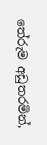තේරුම අඩුතරමින්,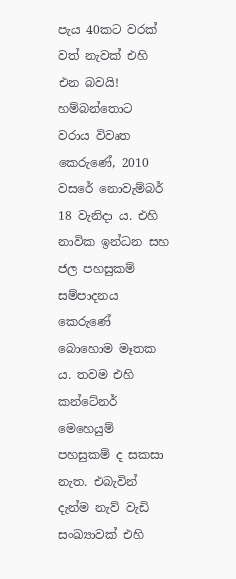පැය 40කට වරක් වත් නැවක් එහි එන බවයි! හම්බන්තොට වරාය විවෘත කෙරුණේ, 2010 වසරේ නොවැම්බර් 18 වැනිදා ය. එහි නාවික ඉන්ධන සහ ජල පහසුකම් සම්පාදනය කෙරුණේ බොහොම මෑතක ය. තවම එහි කන්ටේනර් මෙහෙයුම් පහසුකම් ද සකසා නැත. එබැවින් දැන්ම නැව් වැඩි සංඛ්‍යාවක් එහි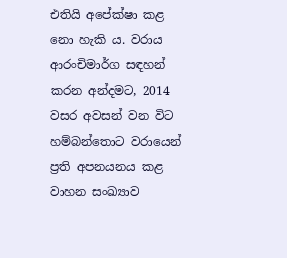එතියි අපේක්ෂා කළ නො හැකි ය. වරාය ආරංචිමාර්ග සඳහන් කරන අන්දමට, 2014 වසර අවසන් වන විට හම්බන්තොට වරායෙන් ප්‍රති අපනයනය කළ වාහන සංඛ්‍යාව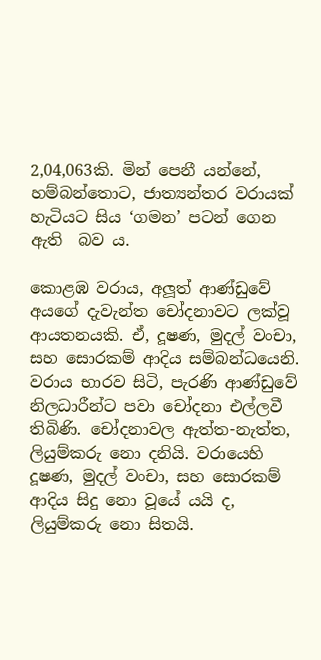2,04,063කි. මින් පෙනී යන්නේ, හම්බන්තොට, ජාත්‍යන්තර වරායක් හැටියට සිය ‘ගමන’ පටන් ගෙන ඇති  බව ය.

කොළඹ වරාය, අලූත් ආණ්ඩුවේ අයගේ දැවැන්ත චෝදනාවට ලක්වූ ආයතනයකි. ඒ, දූෂණ, මුදල් වංචා, සහ සොරකම් ආදිය සම්බන්ධයෙනි. වරාය භාරව සිටි, පැරණි ආණ්ඩුවේ නිලධාරීන්ට පවා චෝදනා එල්ලවී තිබිණි. චෝදනාවල ඇත්ත-නැත්ත, ලියුම්කරු නො දනියි. වරායෙහි දූෂණ, මුදල් වංචා, සහ සොරකම් ආදිය සිදු නො වූයේ යයි ද, ලියුම්කරු නො සිතයි.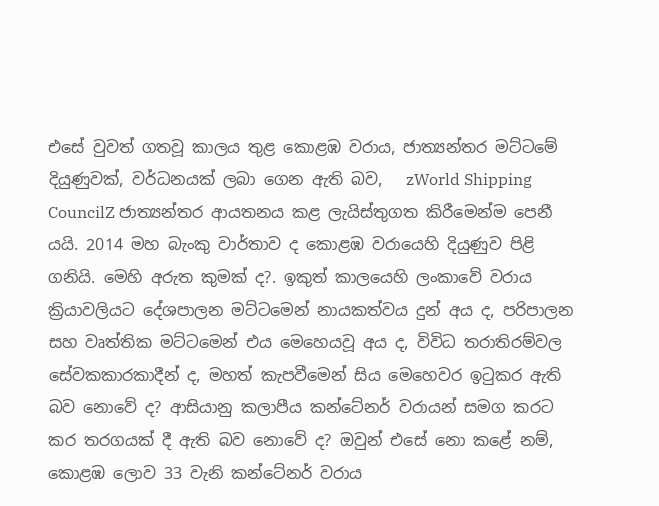එසේ වුවත් ගතවූ කාලය තුළ කොළඹ වරාය, ජාත්‍යන්තර මට්ටමේ දියුණුවක්, වර්ධනයක් ලබා ගෙන ඇති බව,   zWorld Shipping CouncilZ ජාත්‍යන්තර ආයතනය කළ ලැයිස්තුගත කිරීමෙන්ම පෙනී යයි. 2014 මහ බැංකු වාර්තාව ද කොළඹ වරායෙහි දියුණුව පිළි ගනියි. මෙහි අරුත කුමක් ද?. ඉකුත් කාලයෙහි ලංකාවේ වරාය ක්‍රියාවලියට දේශපාලන මට්ටමෙන් නායකත්වය දුන් අය ද, පරිපාලන සහ වෘත්තික මට්ටමෙන් එය මෙහෙයවූ අය ද, විවිධ තරාතිරම්වල සේවකකාරකාදීන් ද, මහත් කැපවීමෙන් සිය මෙහෙවර ඉටුකර ඇති බව නොවේ ද? ආසියානු කලාපීය කන්ටේනර් වරායන් සමග කරට කර තරගයක් දී ඇති බව නොවේ ද? ඔවුන් එසේ නො කළේ නම්, කොළඹ ලොව 33 වැනි කන්ටේනර් වරාය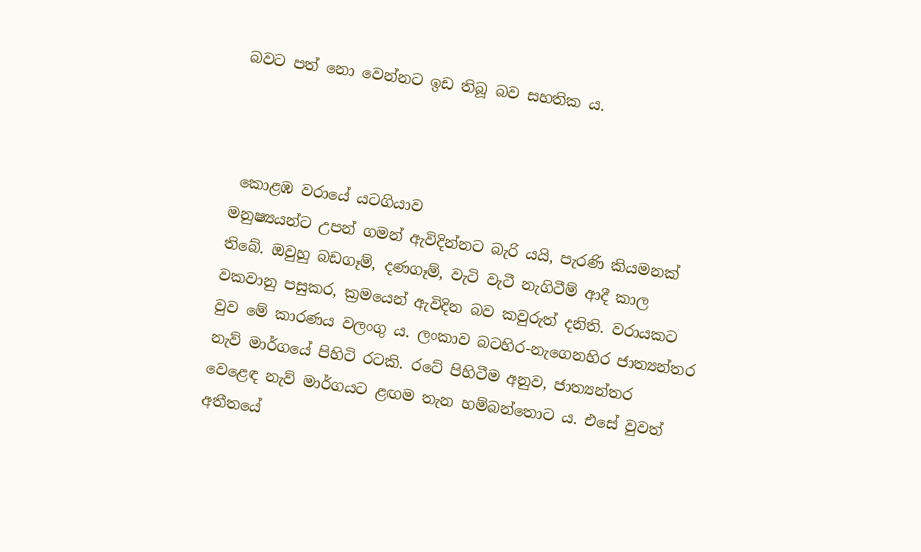බවට පත් නො වෙන්නට ඉඩ තිබූ බව සහතික ය.



 කොළඹ වරායේ යටගියාව
මනුෂ්‍යයන්ට උපන් ගමන් ඇවිදින්නට බැරි යයි, පැරණි කියමනක් තිබේ. ඔවුහු බඩගෑම්, දණගෑම්, වැටි වැටී නැගිටීම් ආදී කාල වකවානු පසුකර, ක්‍රමයෙන් ඇවිදින බව කවුරුත් දනිති. වරායකට වුව මේ කාරණය වලංගු ය. ලංකාව බටහිර-නැගෙනහිර ජාත්‍යන්තර නැව් මාර්ගයේ පිහිටි රටකි. රටේ පිහිටීම අනුව, ජාත්‍යන්තර වෙළෙඳ නැව් මාර්ගයට ළඟම තැන හම්බන්තොට ය. එසේ වුවත් අතීතයේ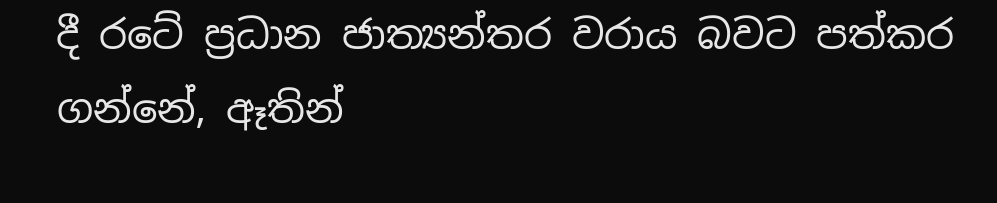දී රටේ ප්‍රධාන ජාත්‍යන්තර වරාය බවට පත්කර ගන්නේ, ඈතින්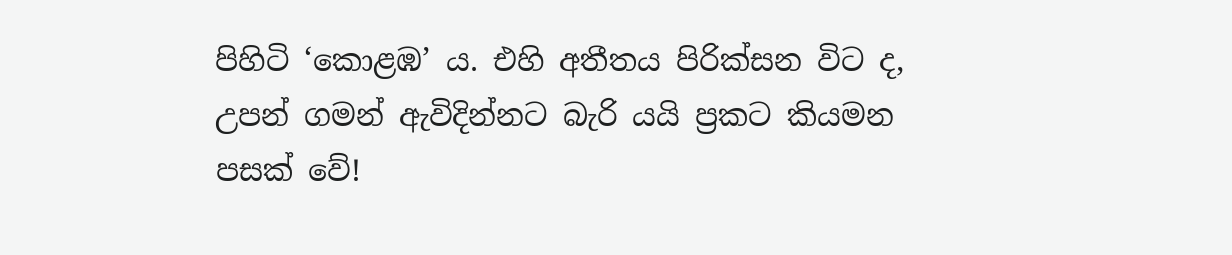පිහිටි ‘කොළඹ’ ය. එහි අතීතය පිරික්සන විට ද, උපන් ගමන් ඇවිදින්නට බැරි යයි ප්‍රකට කියමන පසක් වේ!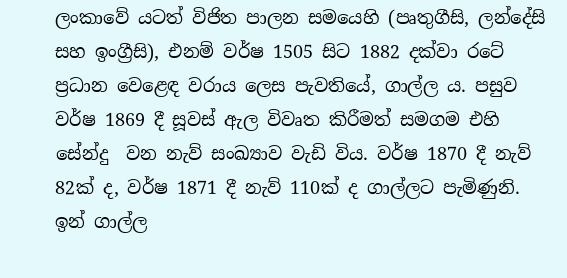ලංකාවේ යටත් විජිත පාලන සමයෙහි (පෘතුගීසි, ලන්දේසි සහ ඉංග්‍රීසි), එනම් වර්ෂ 1505 සිට 1882 දක්වා රටේ ප්‍රධාන වෙළෙඳ වරාය ලෙස පැවතියේ, ගාල්ල ය. පසුව වර්ෂ 1869 දී සූවස් ඇල විවෘත කිරීමත් සමගම එහි සේන්දු  වන නැව් සංඛ්‍යාව වැඩි විය. වර්ෂ 1870 දී නැව් 82ක් ද, වර්ෂ 1871 දී නැව් 110ක් ද ගාල්ලට පැමිණුනි. ඉන් ගාල්ල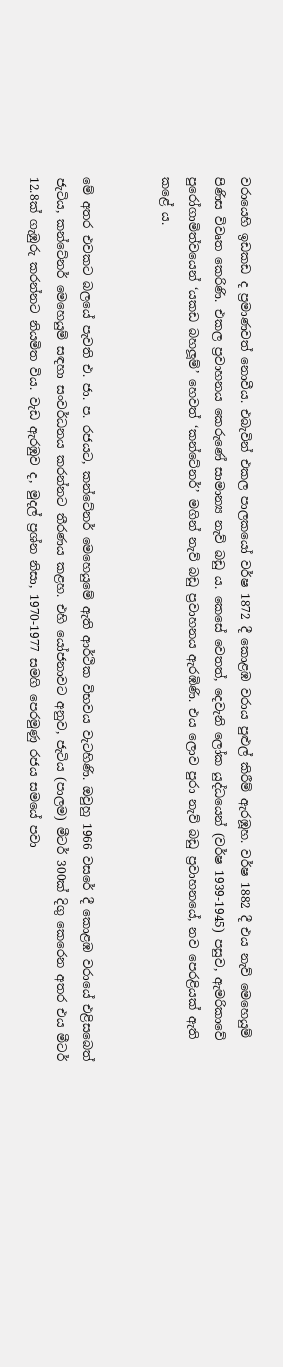වරායෙහි ඉඩකඩ ද ප්‍රමාණවත් නොවීය. එබැවින් එකල පාලකයෝ වර්ෂ 1872 දී කොළඹ වරාය පුළුල් කිරීම් ඇරඹූහ. වර්ෂ 1882 දී එය නැව් මෙහෙයුම් පිණිස විවෘත කෙරිණි. එකල ප්‍රවාහනය කෙරුණේ සාමාන්‍ය නැව් බඩු ය. කෙසේ වෙතත්, දෙවැනි ලෝක යුද්ධයෙන් (වර්ෂ 1939-1945) පසුව, ඇමරිකාවේ පුරෝගාමිත්වයෙන් ‘යකඩ බහලූම්’ හෙවත් ‘කන්ටේනර්’ මගින් නැව් බඩු ප්‍රවාහනය ඇරඹිණි. එය ලොව පුරා නැව් බඩු ප්‍රවාහනයේ, නව පෙරළියක් ඇති කළේ ය.


මේ අතර එවකට බලයේ පැවති එ. ජා. ප. රජයට, කන්ටේනර් මෙහෙයුමේ ඇති ආර්ථික විභවය වැටහිණි. ඔවුහු 1966 වසරේ දී කොළඹ වරායේ එළිසබෙත් ජැටිය, කන්ටේනර් මෙහෙයුම් සඳහා සංවර්ධනය කරන්නට තීරණය කළහ. එහි යෝජනාවට අනුව, ජැටිය (පාලම) මීටර් 300ක් දිගු කෙරෙන අතර එය මීටර් 12.8ක් ගැඹුරු කරන්නට නියමිත විය. වැඩ ඇරඹුව ද, මුදල් ප්‍රශ්න නිසා, 1970-1977 සමගි පෙරමුණු රජය සමයේ පවා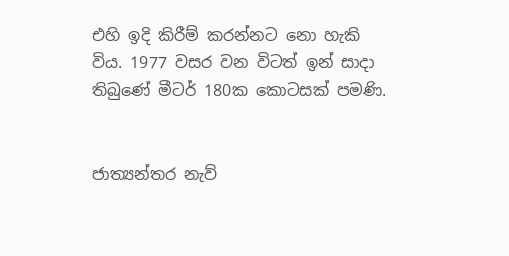එහි ඉදි කිරීම් කරන්නට නො හැකි විය. 1977 වසර වන විටත් ඉන් සාදා තිබුණේ මීටර් 180ක කොටසක් පමණි.


ජාත්‍යන්තර නැව්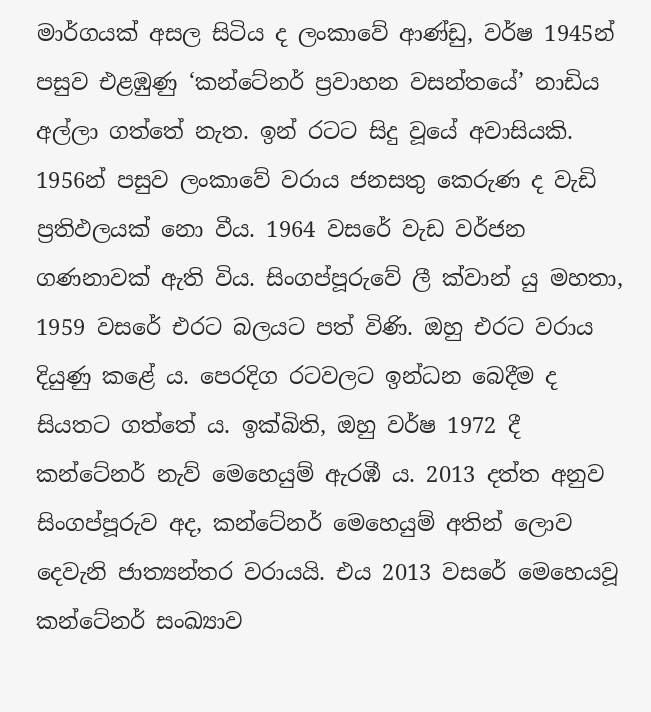මාර්ගයක් අසල සිටිය ද ලංකාවේ ආණ්ඩු, වර්ෂ 1945න් පසුව එළඹුණු ‘කන්ටේනර් ප්‍රවාහන වසන්තයේ’ නාඩිය අල්ලා ගත්තේ නැත. ඉන් රටට සිදු වූයේ අවාසියකි. 1956න් පසුව ලංකාවේ වරාය ජනසතු කෙරුණ ද වැඩි ප්‍රතිඵලයක් නො වීය. 1964 වසරේ වැඩ වර්ජන ගණනාවක් ඇති විය. සිංගප්පූරුවේ ලී ක්වාන් යු මහතා, 1959 වසරේ එරට බලයට පත් විණි. ඔහු එරට වරාය දියුණු කළේ ය. පෙරදිග රටවලට ඉන්ධන බෙදීම ද සියතට ගත්තේ ය. ඉක්බිති, ඔහු වර්ෂ 1972 දී කන්ටේනර් නැව් මෙහෙයුම් ඇරඹී ය. 2013 දත්ත අනුව සිංගප්පූරුව අද, කන්ටේනර් මෙහෙයුම් අතින් ලොව දෙවැනි ජාත්‍යන්තර වරායයි. එය 2013 වසරේ මෙහෙයවූ කන්ටේනර් සංඛ්‍යාව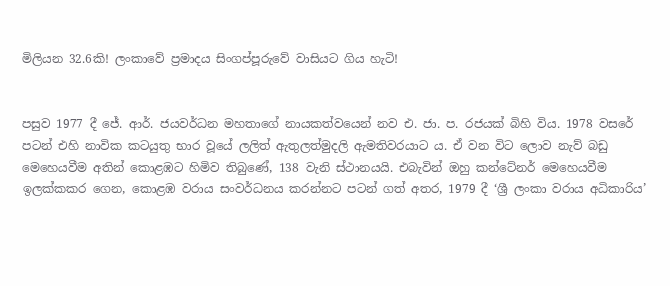මිලියන 32.6කි! ලංකාවේ ප්‍රමාදය සිංගප්පූරුවේ වාසියට ගිය හැටි!


පසුව 1977 දී ජේ. ආර්. ජයවර්ධන මහතාගේ නායකත්වයෙන් නව එ. ජා. ප. රජයක් බිහි විය. 1978 වසරේ පටන් එහි නාවික කටයුතු භාර වූයේ ලලිත් ඇතුලත්මුදලි ඇමතිවරයාට ය. ඒ වන විට ලොව නැව් බඩු මෙහෙයවීම අතින් කොළඹට හිමිව තිබුණේ, 138 වැනි ස්ථානයයි. එබැවින් ඔහු කන්ටේනර් මෙහෙයවීම ඉලක්කකර ගෙන, කොළඹ වරාය සංවර්ධනය කරන්නට පටන් ගත් අතර, 1979 දී ‘ශ්‍රී ලංකා වරාය අධිකාරිය’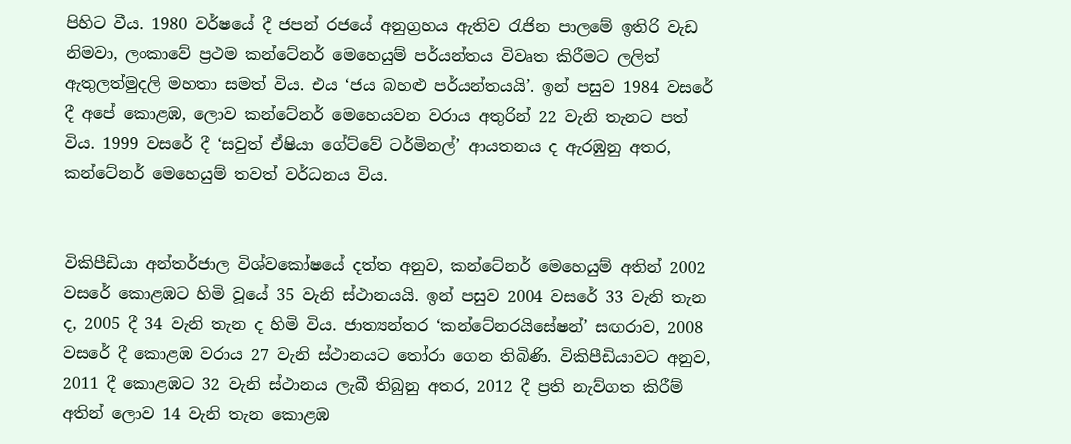පිහිට වීය. 1980 වර්ෂයේ දී ජපන් රජයේ අනුග්‍රහය ඇතිව රැජින පාලමේ ඉතිරි වැඩ නිමවා, ලංකාවේ ප්‍රථම කන්ටේනර් මෙහෙයුම් පර්යන්තය විවෘත කිරීමට ලලිත් ඇතුලත්මුදලි මහතා සමත් විය. එය ‘ජය බහළු පර්යන්තයයි’. ඉන් පසුව 1984 වසරේ දී අපේ කොළඹ, ලොව කන්ටේනර් මෙහෙයවන වරාය අතුරින් 22 වැනි තැනට පත් විය. 1999 වසරේ දී ‘සවුත් ඒෂියා ගේට්වේ ටර්මිනල්’ ආයතනය ද ඇරඹුනු අතර, කන්ටේනර් මෙහෙයුම් තවත් වර්ධනය විය.


විකිපීඩියා අන්තර්ජාල විශ්වකෝෂයේ දත්ත අනුව, කන්ටේනර් මෙහෙයුම් අතින් 2002 වසරේ කොළඹට හිමි වූයේ 35 වැනි ස්ථානයයි. ඉන් පසුව 2004 වසරේ 33 වැනි තැන ද, 2005 දී 34 වැනි තැන ද හිමි විය. ජාත්‍යන්තර ‘කන්ටේනරයිසේෂන්’ සඟරාව, 2008 වසරේ දී කොළඹ වරාය 27 වැනි ස්ථානයට තෝරා ගෙන තිබිණි. විකිපීඩියාවට අනුව, 2011 දී කොළඹට 32 වැනි ස්ථානය ලැබී තිබුනු අතර, 2012 දී ප්‍රති නැව්ගත කිරීම් අතින් ලොව 14 වැනි තැන කොළඹ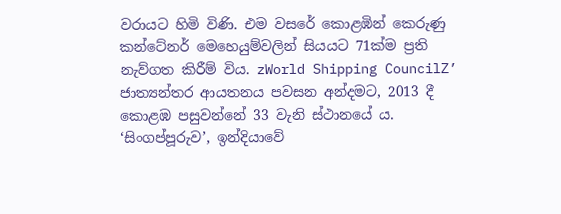වරායට හිමි විණි. එම වසරේ කොළඹින් කෙරුණු කන්ටේනර් මෙහෙයුම්වලින් සියයට 71ක්ම ප්‍රති නැව්ගත කිරීම් විය. zWorld Shipping CouncilZ’ ජාත්‍යන්තර ආයතනය පවසන අන්දමට, 2013 දී කොළඹ පසුවන්නේ 33 වැනි ස්ථානයේ ය. ‘සිංගප්පූරුව’, ඉන්දියාවේ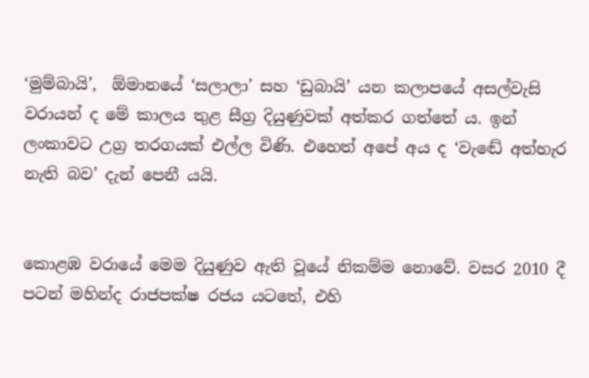‘මුම්බායි’,  ඕමානයේ ‘සලාලා’ සහ ‘ඩුබායි’ යන කලාපයේ අසල්වැසි වරායන් ද මේ කාලය තුළ සීග්‍ර දියුණුවක් අත්කර ගත්තේ ය. ඉන් ලංකාවට උග්‍ර තරගයක් එල්ල විණි. එහෙත් අපේ අය ද ‘වැඬේ අත්හැර නැති බව’ දැන් පෙනී යයි.


කොළඹ වරායේ මෙම දියුණුව ඇති වූයේ නිකම්ම නොවේ. වසර 2010 දී පටන් මහින්ද රාජපක්ෂ රජය යටතේ, එහි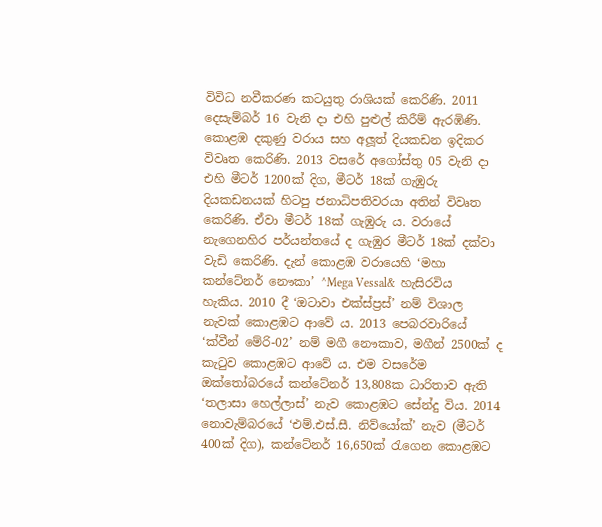විවිධ නවීකරණ කටයුතු රාශියක් කෙරිණි. 2011 දෙසැම්බර් 16 වැනි දා එහි පුළුල් කිරීම් ඇරඹිණි. කොළඹ දකුණු වරාය සහ අලූත් දියකඩන ඉදිකර විවෘත කෙරිණි. 2013 වසරේ අගෝස්තු 05 වැනි දා එහි මීටර් 1200ක් දිග, මීටර් 18ක් ගැඹුරු දියකඩනයක් හිටපු ජනාධිපතිවරයා අතින් විවෘත කෙරිණි. ඒවා මීටර් 18ක් ගැඹුරු ය. වරායේ නැගෙනහිර පර්යන්තයේ ද ගැඹුර මීටර් 18ක් දක්වා වැඩි කෙරිණි. දැන් කොළඹ වරායෙහි ‘මහා කන්ටේනර් නෞකා’ ^Mega Vessal&  හැසිරවිය හැකිය. 2010 දී ‘ඔටාවා එක්ස්ප්‍රස්’ නම් විශාල නැවක් කොළඹට ආවේ ය. 2013 පෙබරවාරියේ ‘ක්වීන් මේරි-02’ නම් මගී නෞකාව, මගීන් 2500ක් ද කැටුව කොළඹට ආවේ ය. එම වසරේම ඔක්තෝබරයේ කන්ටේනර් 13,808ක ධාරිතාව ඇති ‘තලාසා හෙල්ලාස්’ නැව කොළඹට සේන්දු විය. 2014 නොවැම්බරයේ ‘එම්.එස්.සී. නිව්යෝක්’ නැව (මීටර් 400ක් දිග), කන්ටේනර් 16,650ක් රැගෙන කොළඹට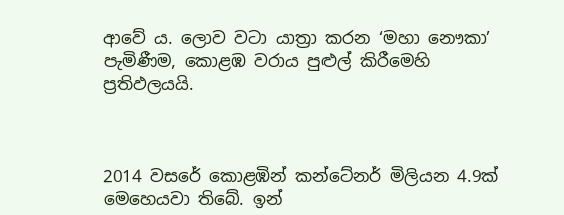ආවේ ය. ලොව වටා යාත්‍රා කරන ‘මහා නෞකා’ පැමිණීම, කොළඹ වරාය පුළුල් කිරීමෙහි ප්‍රතිඵලයයි.



2014 වසරේ කොළඹින් කන්ටේනර් මිලියන 4.9ක් මෙහෙයවා තිබේ. ඉන්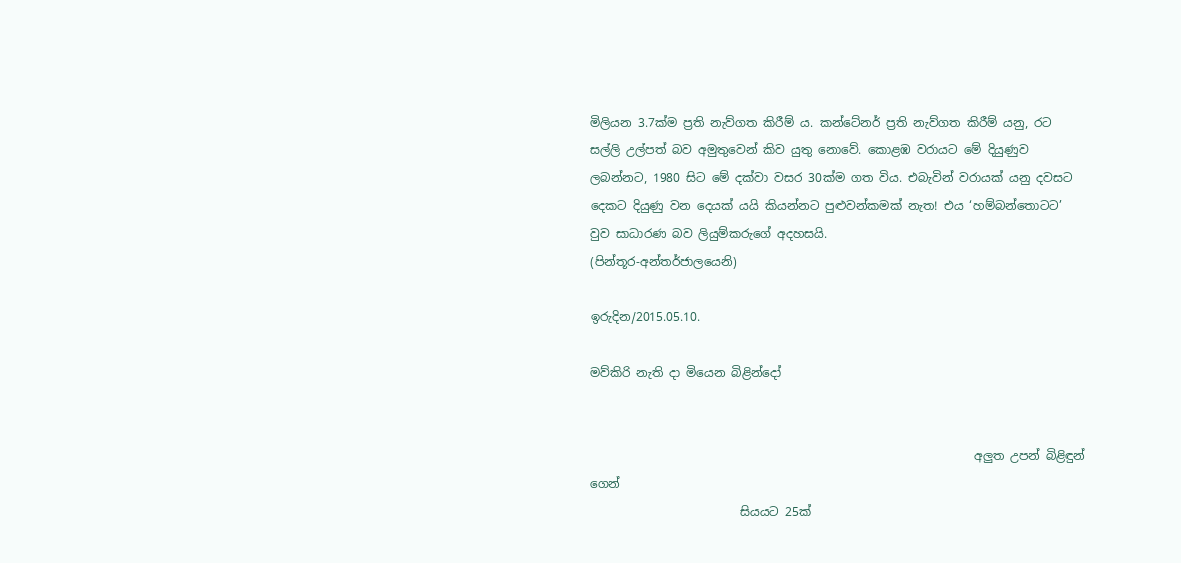මිලියන 3.7ක්ම ප්‍රති නැව්ගත කිරීම් ය. කන්ටේනර් ප්‍රති නැව්ගත කිරීම් යනු, රට සල්ලි උල්පත් බව අමුතුවෙන් කිව යුතු නොවේ. කොළඹ වරායට මේ දියුණුව ලබන්නට, 1980 සිට මේ දක්වා වසර 30ක්ම ගත විය. එබැවින් වරායක් යනු දවසට දෙකට දියුණු වන දෙයක් යයි කියන්නට පුළුවන්කමක් නැත! එය ‘හම්බන්තොටට’ වුව සාධාරණ බව ලියුම්කරුගේ අදහසයි.
(පින්තූර-අන්තර්ජාලයෙනි)

ඉරුදින/2015.05.10.

මව්කිරි නැති දා මියෙන බිළින්දෝ


                                                                අලුත උපන් බිළිඳුන් ගෙන්
                         සියයට 25ක්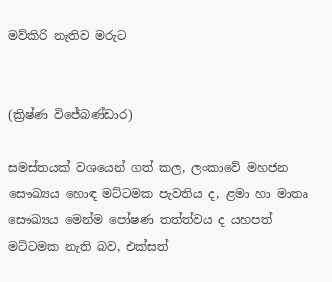මව්කිරි නැතිව මරුට


(ක්‍රිෂ්ණ විජේබණ්ඩාර)

සමස්තයක් වශයෙන් ගත් කල, ලංකාවේ මහජන සෞඛ්‍යය හොඳ මට්ටමක පැවතිය ද, ළමා හා මාතෘ සෞඛ්‍යය මෙන්ම පෝෂණ තත්ත්වය ද යහපත් මට්ටමක නැති බව, එක්සත්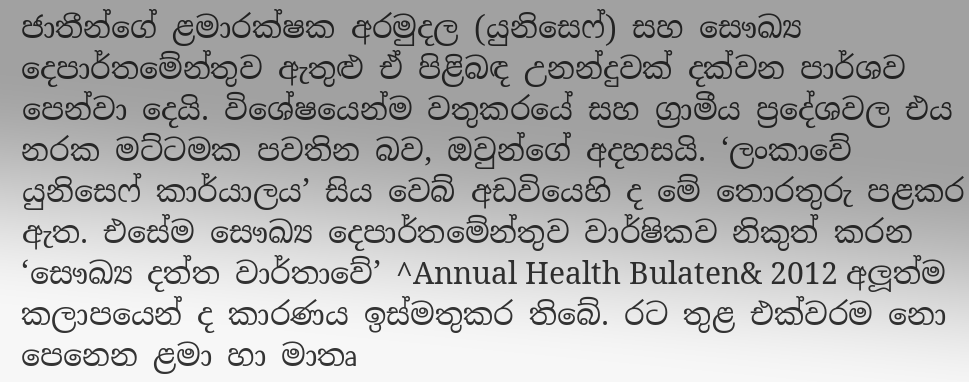ජාතීන්ගේ ළමාරක්ෂක අරමුදල (යුනිසෙෆ්) සහ සෞඛ්‍ය දෙපාර්තමේන්තුව ඇතුළු ඒ පිළිබඳ උනන්දුවක් දක්වන පාර්ශව පෙන්වා දෙයි. විශේෂයෙන්ම වතුකරයේ සහ ග්‍රාමීය ප්‍රදේශවල එය නරක මට්ටමක පවතින බව, ඔවුන්ගේ අදහසයි. ‘ලංකාවේ යුනිසෙෆ් කාර්යාලය’ සිය වෙබ් අඩවියෙහි ද මේ තොරතුරු පළකර ඇත. එසේම සෞඛ්‍ය දෙපාර්තමේන්තුව වාර්ෂිකව නිකුත් කරන ‘සෞඛ්‍ය දත්ත වාර්තාවේ’ ^Annual Health Bulaten& 2012 අලූත්ම කලාපයෙන් ද කාරණය ඉස්මතුකර තිබේ. රට තුළ එක්වරම නො පෙනෙන ළමා හා මාතෘ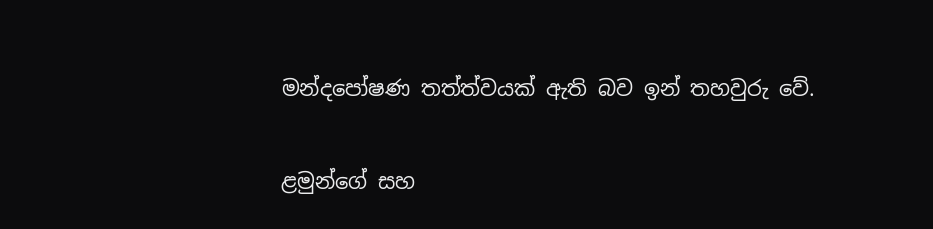මන්දපෝෂණ තත්ත්වයක් ඇති බව ඉන් තහවුරු වේ.

ළමුන්ගේ සහ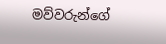මව්වරුන්ගේ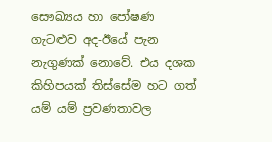සෞඛ්‍යය හා පෝෂණ ගැටළුව අද-ඊයේ පැන නැගුණක් නොවේ. එය දශක කිහිපයක් තිස්සේම හට ගත් යම් යම් ප්‍රවණතාවල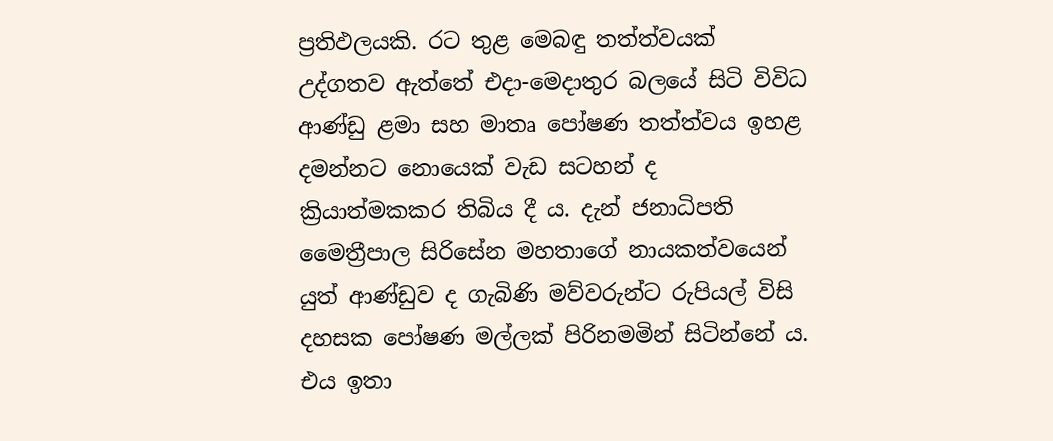ප්‍රතිඵලයකි. රට තුළ මෙබඳු තත්ත්වයක් උද්ගතව ඇත්තේ එදා-මෙදාතුර බලයේ සිටි විවිධ ආණ්ඩු ළමා සහ මාතෘ පෝෂණ තත්ත්වය ඉහළ දමන්නට නොයෙක් වැඩ සටහන් ද ක්‍රියාත්මකකර තිබිය දී ය. දැන් ජනාධිපති මෛත්‍රීපාල සිරිසේන මහතාගේ නායකත්වයෙන් යුත් ආණ්ඩුව ද ගැබිණි මව්වරුන්ට රුපියල් විසි දහසක පෝෂණ මල්ලක් පිරිනමමින් සිටින්නේ ය. එය ඉතා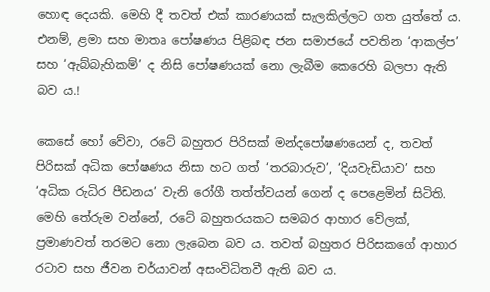හොඳ දෙයකි. මෙහි දී තවත් එක් කාරණයක් සැලකිල්ලට ගත යුත්තේ ය. එනම්, ළමා සහ මාතෘ පෝෂණය පිළිබඳ ජන සමාජයේ පවතින ‘ආකල්ප’ සහ ‘ඇබ්බැහිකම්’ ද නිසි පෝෂණයක් නො ලැබීම කෙරෙහි බලපා ඇති බව ය.!

කෙසේ හෝ වේවා, රටේ බහුතර පිරිසක් මන්දපෝෂණයෙන් ද, තවත් පිරිසක් අධික පෝෂණය නිසා හට ගත් ‘තරබාරුව’, ‘දියවැඩියාව’ සහ ‘අධික රුධිර පීඩනය’ වැනි රෝගී තත්ත්වයන් ගෙන් ද පෙළෙමින් සිටිති. මෙහි තේරුම වන්නේ, රටේ බහුතරයකට සමබර ආහාර වේලක්, ප්‍රමාණවත් තරමට නො ලැබෙන බව ය. තවත් බහුතර පිරිසකගේ ආහාර රටාව සහ ජීවන චර්යාවන් අසංවිධිතවී ඇති බව ය.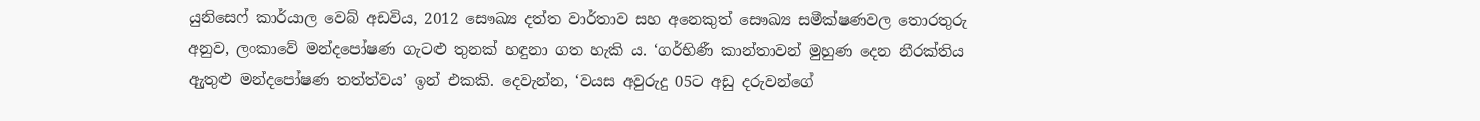යුනිසෙෆ් කාර්යාල වෙබ් අඩවිය, 2012 සෞඛ්‍ය දත්ත වාර්තාව සහ අනෙකුත් සෞඛ්‍ය සමීක්ෂණවල තොරතුරු අනුව, ලංකාවේ මන්දපෝෂණ ගැටළු තුනක් හඳුනා ගත හැකි ය. ‘ගර්භිණී කාන්තාවන් මුහුණ දෙන නීරක්තිය ඇුතුළු මන්දපෝෂණ තත්ත්වය’ ඉන් එකකි. දෙවැන්න, ‘වයස අවුරුදු 05ට අඩු දරුවන්ගේ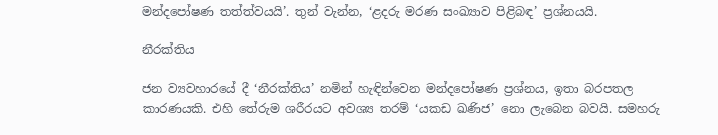මන්දපෝෂණ තත්ත්වයයි’. තුන් වැන්න, ‘ළදරු මරණ සංඛ්‍යාව පිළිබඳ’ ප්‍රශ්නයයි.

නීරක්තිය

ජන ව්‍යවහාරයේ දී ‘නීරක්තිය’ නමින් හැඳින්වෙන මන්දපෝෂණ ප්‍රශ්නය, ඉතා බරපතල කාරණයකි. එහි තේරුම ශරීරයට අවශ්‍ය තරම් ‘යකඩ ඛණිජ’ නො ලැබෙන බවයි. සමහරු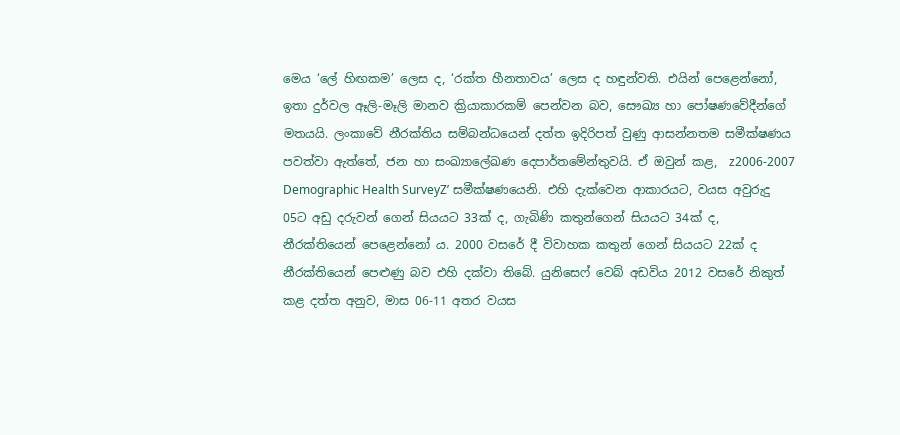මෙය ‘ලේ හිඟකම’ ලෙස ද, ‘රක්ත හීනතාවය’ ලෙස ද හඳුන්වති. එයින් පෙළෙන්නෝ, ඉතා දුර්වල ඈලි-මෑලි මානව ක්‍රියාකාරකම් පෙන්වන බව, සෞඛ්‍ය හා පෝෂණවේදීන්ගේ මතයයි. ලංකාවේ නීරක්තිය සම්බන්ධයෙන් දත්ත ඉදිරිපත් වුණු ආසන්නතම සමීක්ෂණය පවත්වා ඇත්තේ, ජන හා සංඛ්‍යාලේඛණ දෙපාර්තමේන්තුවයි. ඒ ඔවුන් කළ,  z2006-2007 Demographic Health SurveyZ’ සමීක්ෂණයෙනි. එහි දැක්වෙන ආකාරයට, වයස අවුරුදු 05ට අඩු දරුවන් ගෙන් සියයට 33ක් ද, ගැබිණි කතුන්ගෙන් සියයට 34ක් ද, නීරක්තියෙන් පෙළෙන්නෝ ය. 2000 වසරේ දී විවාහක කතුන් ගෙන් සියයට 22ක් ද නීරක්තියෙන් පෙළුණු බව එහි දක්වා තිබේ. යුනිසෙෆ් වෙබ් අඩවිය 2012 වසරේ නිකුත් කළ දත්ත අනුව, මාස 06-11 අතර වයස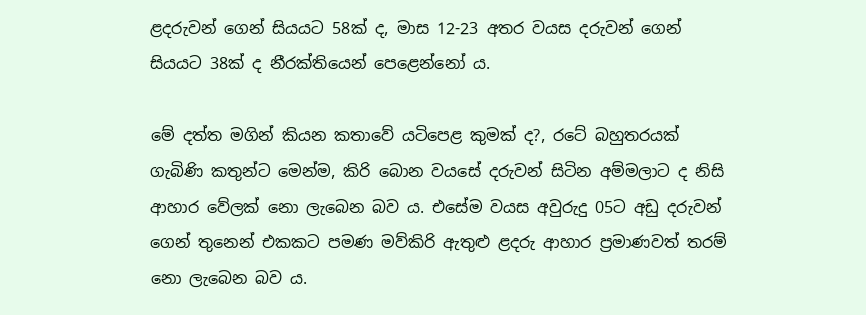ළදරුවන් ගෙන් සියයට 58ක් ද, මාස 12-23 අතර වයස දරුවන් ගෙන් සියයට 38ක් ද නීරක්තියෙන් පෙළෙන්නෝ ය.

මේ දත්ත මගින් කියන කතාවේ යටිපෙළ කුමක් ද?, රටේ බහුතරයක් ගැබිණි කතුන්ට මෙන්ම, කිරි බොන වයසේ දරුවන් සිටින අම්මලාට ද නිසි ආහාර වේලක් නො ලැබෙන බව ය. එසේම වයස අවුරුදු 05ට අඩු දරුවන් ගෙන් තුනෙන් එකකට පමණ මව්කිරි ඇතුළු ළදරු ආහාර ප්‍රමාණවත් තරම් නො ලැබෙන බව ය.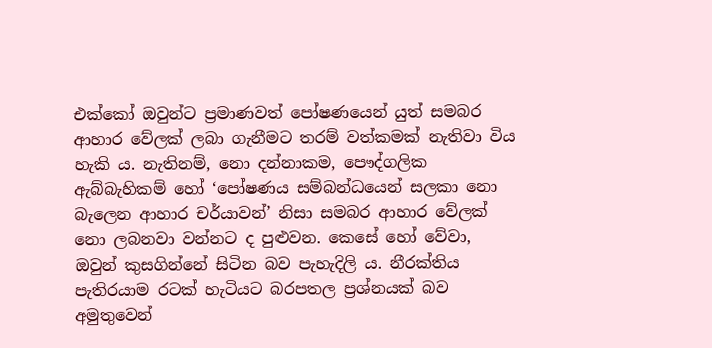එක්කෝ ඔවුන්ට ප්‍රමාණවත් පෝෂණයෙන් යුත් සමබර ආහාර වේලක් ලබා ගැනීමට තරම් වත්කමක් නැතිවා විය හැකි ය. නැතිනම්, නො දන්නාකම, පෞද්ගලික ඇබ්බැහිකම් හෝ ‘පෝෂණය සම්බන්ධයෙන් සලකා නො බැලෙන ආහාර චර්යාවන්’ නිසා සමබර ආහාර වේලක් නො ලබනවා වන්නට ද පුළුවන. කෙසේ හෝ වේවා, ඔවුන් කුසගින්නේ සිටින බව පැහැදිලි ය. නීරක්තිය පැතිරයාම රටක් හැටියට බරපතල ප්‍රශ්නයක් බව අමුතුවෙන්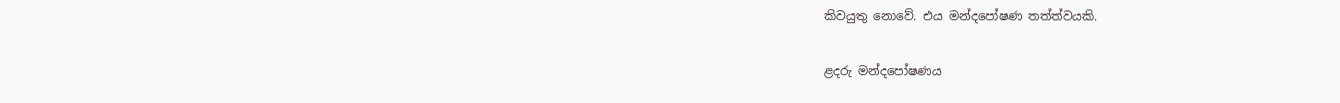කිවයුතු නොවේ. එය මන්දපෝෂණ තත්ත්වයකි.

ළදරු මන්දපෝෂණය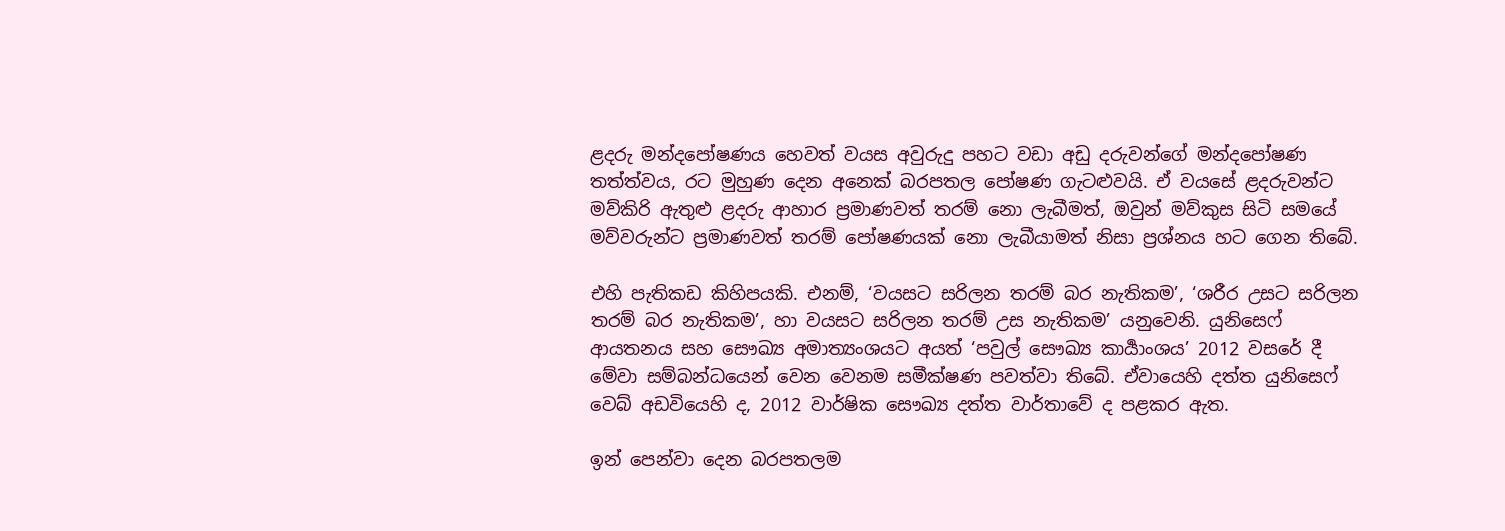ළදරු මන්දපෝෂණය හෙවත් වයස අවුරුදු පහට වඩා අඩු දරුවන්ගේ මන්දපෝෂණ තත්ත්වය, රට මුහුණ දෙන අනෙක් බරපතල පෝෂණ ගැටළුවයි. ඒ වයසේ ළදරුවන්ට මව්කිරි ඇතුළු ළදරු ආහාර ප්‍රමාණවත් තරම් නො ලැබීමත්, ඔවුන් මව්කුස සිටි සමයේ මව්වරුන්ට ප්‍රමාණවත් තරම් පෝෂණයක් නො ලැබීයාමත් නිසා ප්‍රශ්නය හට ගෙන තිබේ.

එහි පැතිකඩ කිහිපයකි. එනම්, ‘වයසට සරිලන තරම් බර නැතිකම’, ‘ශරීර උසට සරිලන තරම් බර නැතිකම’, හා වයසට සරිලන තරම් උස නැතිකම’ යනුවෙනි. යුනිසෙෆ් ආයතනය සහ සෞඛ්‍ය අමාත්‍යංශයට අයත් ‘පවුල් සෞඛ්‍ය කාර්‍යාංශය’ 2012 වසරේ දී මේවා සම්බන්ධයෙන් වෙන වෙනම සමීක්ෂණ පවත්වා තිබේ. ඒවායෙහි දත්ත යුනිසෙෆ් වෙබ් අඩවියෙහි ද, 2012 වාර්ෂික සෞඛ්‍ය දත්ත වාර්තාවේ ද පළකර ඇත.

ඉන් පෙන්වා දෙන බරපතලම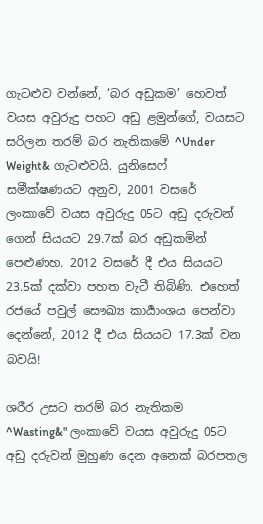ගැටළුව වන්නේ, ‘බර අඩුකම’ හෙවත් වයස අවුරුදු පහට අඩු ළමුන්ගේ, වයසට සරිලන තරම් බර නැතිකමේ ^Under Weight& ගැටළුවයි. යුනිසෙෆ් සමීක්ෂණයට අනුව, 2001 වසරේ ලංකාවේ වයස අවුරුදු 05ට අඩු දරුවන් ගෙන් සියයට 29.7ක් බර අඩුකමින් පෙළුණහ. 2012 වසරේ දී එය සියයට 23.5ක් දක්වා පහත වැටී තිබිණි. එහෙත් රජයේ පවුල් සෞඛ්‍ය කාර්‍යාංශය පෙන්වා දෙන්නේ, 2012 දී එය සියයට 17.3ක් වන බවයි!

ශරීර උසට තරම් බර නැතිකම ^Wasting&" ලංකාවේ වයස අවුරුදු 05ට අඩු දරුවන් මුහුණ දෙන අනෙක් බරපතල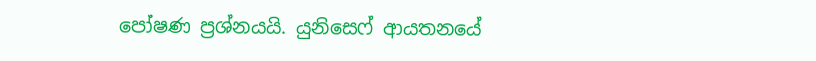පෝෂණ ප්‍රශ්නයයි. යුනිසෙෆ් ආයතනයේ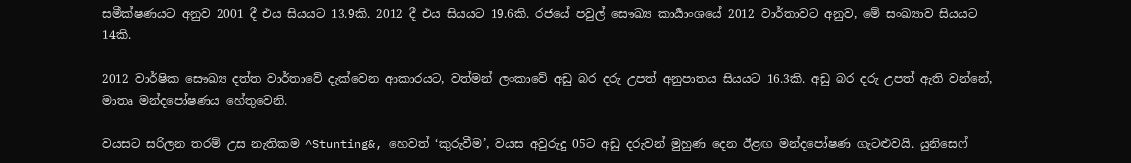සමීක්ෂණයට අනුව 2001 දී එය සියයට 13.9කි. 2012 දී එය සියයට 19.6කි. රජයේ පවුල් සෞඛ්‍ය කාර්‍යාංශයේ 2012 වාර්තාවට අනුව, මේ සංඛ්‍යාව සියයට 14කි.

2012 වාර්ෂික සෞඛ්‍ය දත්ත වාර්තාවේ දැක්වෙන ආකාරයට, වත්මන් ලංකාවේ අඩු බර දරු උපත් අනුපාතය සියයට 16.3කි. අඩු බර දරු උපත් ඇති වන්නේ, මාතෘ මන්දපෝෂණය හේතුවෙනි.

වයසට සරිලන තරම් උස නැතිකම ^Stunting&, හෙවත් ‘කුරුවීම’, වයස අවුරුදු 05ට අඩු දරුවන් මුහුණ දෙන ඊළඟ මන්දපෝෂණ ගැටළුවයි. යුනිසෙෆ්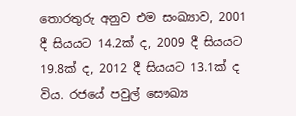තොරතුරු අනුව එම සංඛ්‍යාව, 2001 දී සියයට 14.2ක් ද, 2009 දී සියයට 19.8ක් ද, 2012 දී සියයට 13.1ක් ද විය. රජයේ පවුල් සෞඛ්‍ය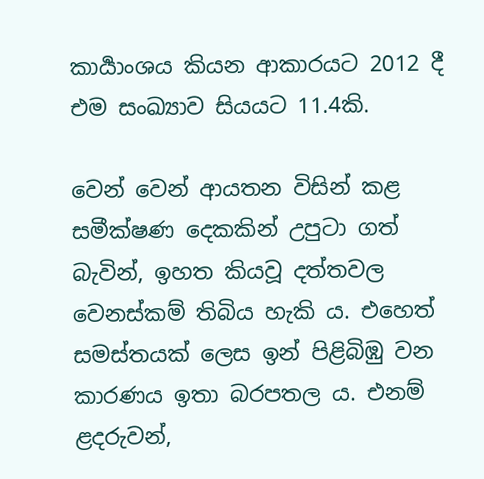කාර්‍යාංශය කියන ආකාරයට 2012 දී එම සංඛ්‍යාව සියයට 11.4කි.

වෙන් වෙන් ආයතන විසින් කළ සමීක්ෂණ දෙකකින් උපුටා ගත් බැවින්, ඉහත කියවූ දත්තවල වෙනස්කම් තිබිය හැකි ය. එහෙත් සමස්තයක් ලෙස ඉන් පිළිබිඹු වන කාරණය ඉතා බරපතල ය. එනම් ළදරුවන්,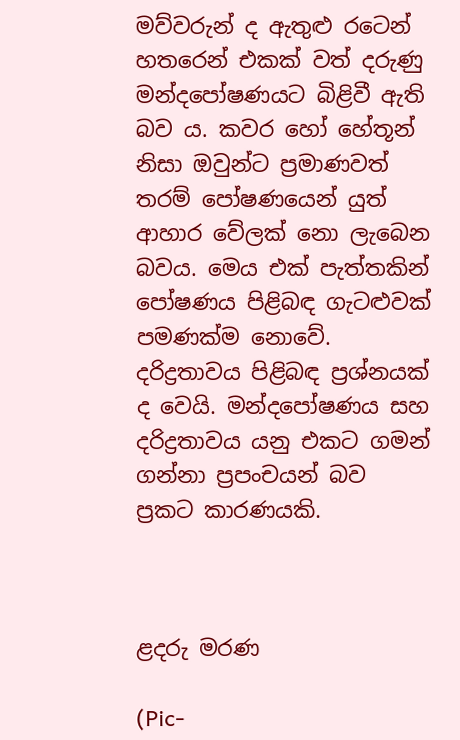මව්වරුන් ද ඇතුළු රටෙන් හතරෙන් එකක් වත් දරුණු මන්දපෝෂණයට බිළිවී ඇති බව ය. කවර හෝ හේතූන් නිසා ඔවුන්ට ප්‍රමාණවත් තරම් පෝෂණයෙන් යුත් ආහාර වේලක් නො ලැබෙන බවය. මෙය එක් පැත්තකින් පෝෂණය පිළිබඳ ගැටළුවක් පමණක්ම නොවේ. දරිද්‍රතාවය පිළිබඳ ප්‍රශ්නයක් ද වෙයි. මන්දපෝෂණය සහ දරිද්‍රතාවය යනු එකට ගමන් ගන්නා ප්‍රපංචයන් බව ප්‍රකට කාරණයකි.



ළදරු මරණ

(Pic-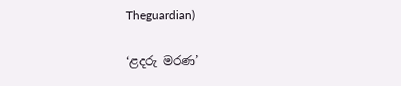Theguardian)

‘ළදරු මරණ’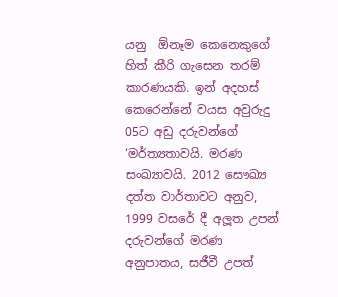යනු  ඕනෑම කෙනෙකුගේ හිත් කීරි ගැසෙන තරම් කාරණයකි. ඉන් අදහස් කෙරෙන්නේ වයස අවුරුදු 05ට අඩු දරුවන්ගේ ‘මර්ත්‍යතාවයි. මරණ සංඛ්‍යාවයි. 2012 සෞඛ්‍ය දත්ත වාර්තාවට අනුව, 1999 වසරේ දී අලූත උපන් දරුවන්ගේ මරණ අනුපාතය, සජීවී උපත්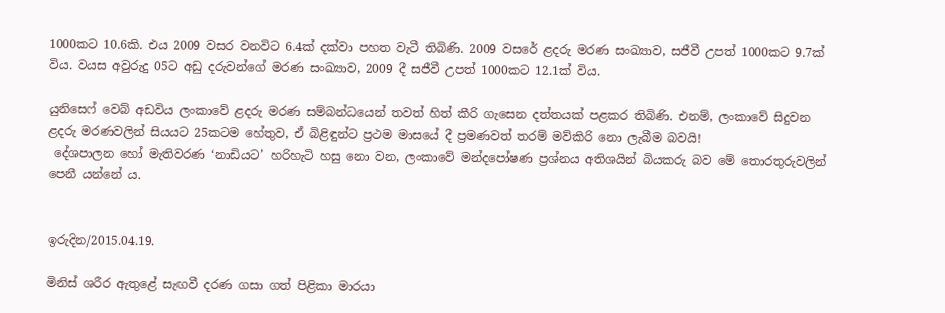1000කට 10.6කි. එය 2009 වසර වනවිට 6.4ක් දක්වා පහත වැටී තිබිණි. 2009 වසරේ ළදරු මරණ සංඛ්‍යාව, සජීවී උපත් 1000කට 9.7ක් විය. වයස අවුරුදු 05ට අඩු දරුවන්ගේ මරණ සංඛ්‍යාව, 2009 දී සජීවී උපත් 1000කට 12.1ක් විය.

යුනිසෙෆ් වෙබ් අඩවිය ලංකාවේ ළදරු මරණ සම්බන්ධයෙන් තවත් හිත් කීරි ගැසෙන දත්තයක් පළකර තිබිණි. එනම්, ලංකාවේ සිදුවන ළදරු මරණවලින් සියයට 25කටම හේතුව, ඒ බිළිඳුන්ට ප්‍රථම මාසයේ දී ප්‍රමණවත් තරම් මව්කිරි නො ලැබීම බවයි!
 දේශපාලන හෝ මැතිවරණ ‘නාඩියට’ හරිහැටි හසු නො වන, ලංකාවේ මන්දපෝෂණ ප්‍රශ්නය අතිශයින් බියකරු බව මේ තොරතුරුවලින් පෙනී යන්නේ ය.


ඉරුදින/2015.04.19.

මිනිස් ශරීර ඇතුළේ සැඟවී දරණ ගසා ගත් පිළිකා මාරයා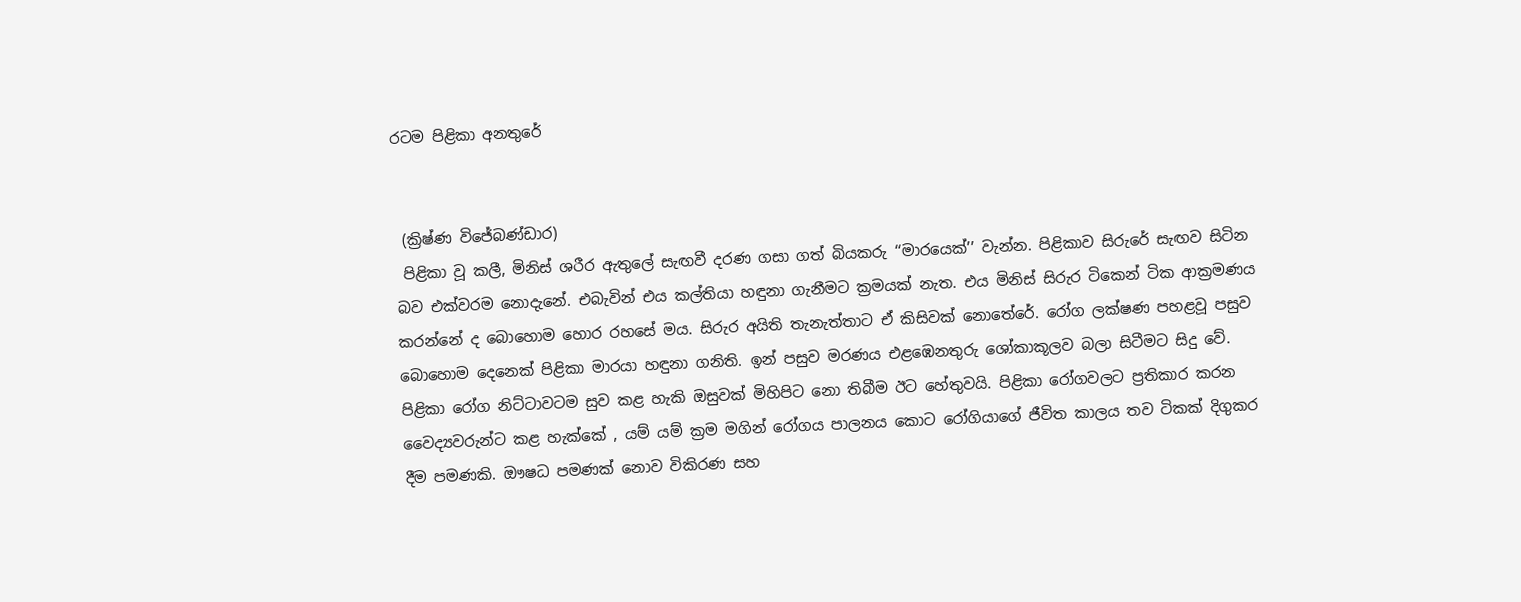රටම පිළිකා අනතුරේ


 (ක්‍රිෂ්ණ විජේබණ්ඩාර)
 පිළිකා වූ කලී, මිනිස් ශරීර ඇතුලේ සැඟවී දරණ ගසා ගත් බියකරු ‘‘මාරයෙක්’’ වැන්න. පිළිකාව සිරුරේ සැඟව සිටින බව එක්වරම නොදැනේ. එබැවින් එය කල්තියා හඳුනා ගැනීමට ක්‍රමයක් නැත. එය මිනිස් සිරුර ටිකෙන් ටික ආක්‍රමණය කරන්නේ ද බොහොම හොර රහසේ මය. සිරුර අයිති තැනැත්තාට ඒ කිසිවක් නොතේරේ. රෝග ලක්ෂණ පහළවූ පසුව බොහොම දෙනෙක් පිළිකා මාරයා හඳුනා ගනිති. ඉන් පසුව මරණය එළඹෙනතුරු ශෝකාකූලව බලා සිටීමට සිදු වේ. පිළිකා රෝග නිට්ටාවටම සුව කළ හැකි ඔසුවක් මිහිපිට නො තිබීම ඊට හේතුවයි. පිළිකා රෝගවලට ප්‍රතිකාර කරන වෛද්‍යවරුන්ට කළ හැක්කේ , යම් යම් ක්‍රම මගින් රෝගය පාලනය කොට රෝගියාගේ ජීවිත කාලය තව ටිකක් දිගුකර දීම පමණකි. ඖෂධ පමණක් නොව විකිරණ සහ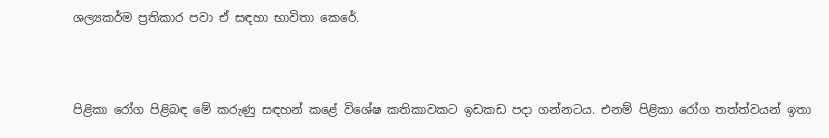ශල්‍යකර්ම ප්‍රතිකාර පවා ඒ සඳහා භාවිතා කෙරේ.



පිළිකා රෝග පිළිබඳ මේ කරුණු සඳහන් කළේ විශේෂ කතිකාවකට ඉඩකඩ පදා ගන්නටය. එනම් පිළිකා රෝග තත්ත්වයන් ඉතා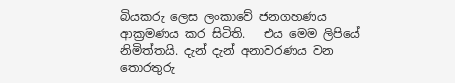බියකරු ලෙස ලංකාවේ ජනගහණය ආක්‍රමණය කර සිටිති.   එය මෙම ලිපියේ නිමිත්තයි. දැන් දැන් අනාවරණය වන තොරතුරු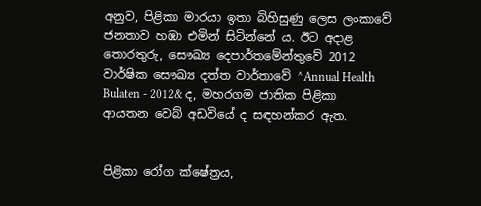අනුව, පිළිකා මාරයා ඉතා බිහිසුණු ලෙස ලංකාවේ ජනතාව හඹා එමින් සිටින්නේ ය. ඊට අදාළ තොරතුරු, සෞඛ්‍ය දෙපාර්තමේන්තුවේ 2012 වාර්ෂික සෞඛ්‍ය දත්ත වාර්තාවේ ^Annual Health Bulaten - 2012& ද, මහරගම ජාතික පිළිකා ආයතන වෙබ් අඩවියේ ද සඳහන්කර ඇත.


පිළිකා රෝග ක්ෂේත්‍රය,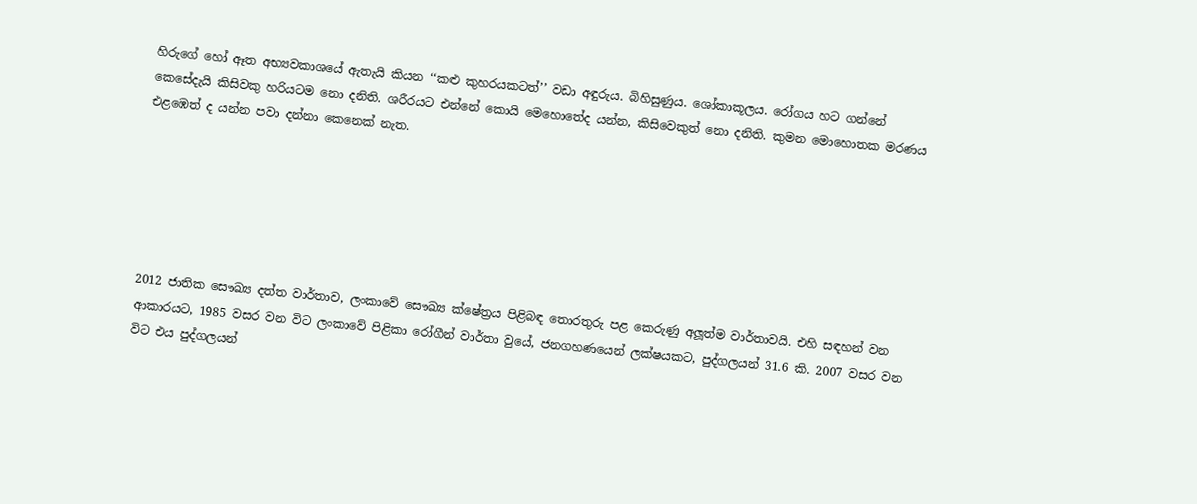හිරුගේ හෝ ඈත අභ්‍යවකාශයේ ඇතැයි කියන ‘‘කළු කුහරයකටත්’’ වඩා අඳුරුය. බිහිසුණුය. ශෝකාකූලය. රෝගය හට ගන්නේ කෙසේදැයි කිසිවකු හරියටම නො දනිති. ශරීරයට එන්නේ කොයි මෙහොතේද යන්න, කිසිවෙකුත් නො දනිති. කුමන මොහොතක මරණය එළඹෙත් ද යන්න පවා දන්නා කෙනෙක් නැත.






2012 ජාතික සෞඛ්‍ය දත්ත වාර්තාව, ලංකාවේ සෞඛ්‍ය ක්ෂේත්‍රය පිළිබඳ තොරතුරු පළ කෙරුණු අලූත්ම වාර්තාවයි. එහි සඳහන් වන ආකාරයට, 1985 වසර වන විට ලංකාවේ පිළිකා රෝගීන් වාර්තා වුයේ, ජනගහණයෙන් ලක්ෂයකට, පුද්ගලයන් 31.6 කි. 2007 වසර වන විට එය පුද්ගලයන්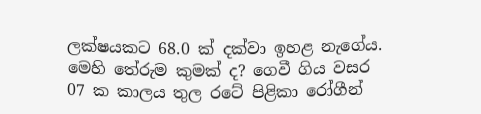ලක්ෂයකට 68.0 ක් දක්වා ඉහළ නැගේය. මෙහි තේරුම කුමක් ද? ගෙවී ගිය වසර 07 ක කාලය තුල රටේ පිළිකා රෝගීන්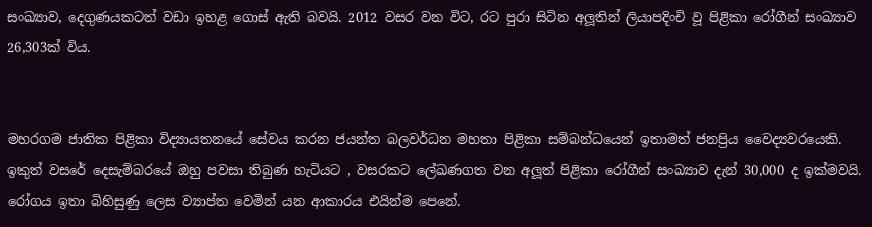සංඛ්‍යාව, දෙගුණයකටත් වඩා ඉහළ ගොස් ඇති බවයි. 2012 වසර වන විට, රට පුරා සිටින අලූතින් ලියාපදිංචි වූ පිළිකා රෝගීන් සංඛ්‍යාව 26,303ක් විය.


මහරගම ජාතික පිළිකා විද්‍යායතනයේ සේවය කරන ජයන්ත බලවර්ධන මහතා පිළිකා සම්බන්ධයෙන් ඉතාමත් ජනප්‍රිය වෛද්‍යවරයෙකි. ඉකුත් වසරේ දෙසැම්බරයේ ඔහු පවසා තිබුණ හැටියට , වසරකට ලේඛණගත වන අලූත් පිළිකා රෝගීන් සංඛ්‍යාව දැන් 30,000 ද ඉක්මවයි. රෝගය ඉතා බිහිසුණු ලෙස ව්‍යාප්ත වෙමින් යන ආකාරය එයින්ම පෙනේ.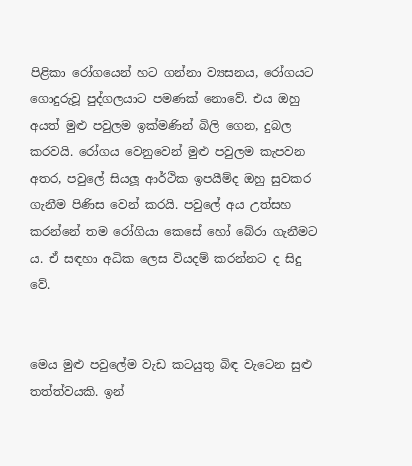පිළිකා රෝගයෙන් හට ගන්නා ව්‍යසනය, රෝගයට ගොදුරුවූ පුද්ගලයාට පමණක් නොවේ. එය ඔහු අයත් මුළු පවුලම ඉක්මණින් බිලි ගෙන, දුබල කරවයි. රෝගය වෙනුවෙන් මුළු පවුලම කැපවන අතර, පවුලේ සියලූ ආර්ථික ඉපයීම්ද ඔහු සුවකර ගැනීම පිණිස වෙන් කරයි. පවුලේ අය උත්සහ කරන්නේ තම රෝගියා කෙසේ හෝ බේරා ගැනීමට ය. ඒ සඳහා අධික ලෙස වියදම් කරන්නට ද සිදු වේ.


මෙය මුළු පවුලේම වැඩ කටයුතු බිඳ වැටෙන සුළු තත්ත්වයකි. ඉන්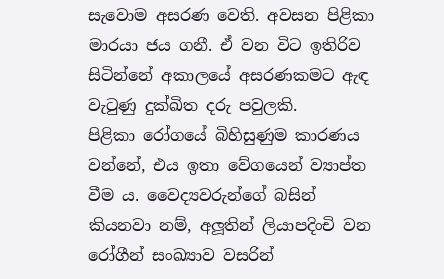සැවොම අසරණ වෙති. අවසන පිළිකා මාරයා ජය ගනී. ඒ වන විට ඉතිරිව සිටින්නේ අකාලයේ අසරණකමට ඇඳ වැටුණු දුක්ඛිත දරු පවුලකි.
පිළිකා රෝගයේ බිහිසුණුම කාරණය වන්නේ, එය ඉතා වේගයෙන් ව්‍යාප්ත වීම ය. වෛද්‍යවරුන්ගේ බසින් කියනවා නම්, අලූතින් ලියාපදිංචි වන රෝගීන් සංඛ්‍යාව වසරින්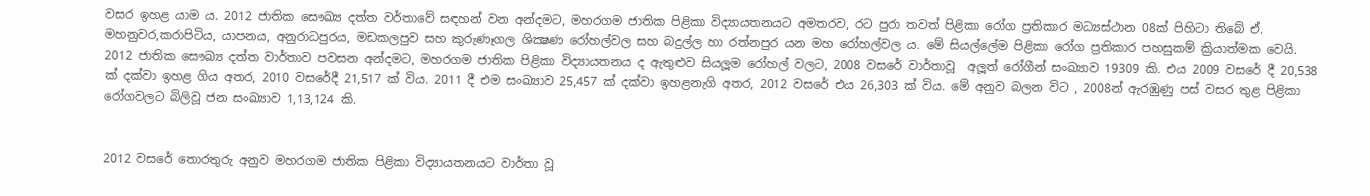වසර ඉහළ යාම ය. 2012 ජාතික සෞඛ්‍ය දත්ත වර්තාවේ සඳහන් වන අන්දමට, මහරගම ජාතික පිළිකා විද්‍යායතනයට අමතරව, රට පුරා තවත් පිළිකා රෝග ප්‍රතිකාර මධ්‍යස්ථාන 08ක් පිහිටා තිබේ ඒ. මහනුවර,කරාපිටිය, යාපනය, අනුරාධපුරය, මඩකලපුව සහ කුරුණෑගල ශික්‍ෂණ රෝහල්වල සහ බදුල්ල හා රත්නපුර යන මහ රෝහල්වල ය. මේ සියල්ලේම පිළිකා රෝග ප්‍රතිකාර පහසුකම් ක්‍රියාත්මක වෙයි. 2012 ජාතික සෞඛ්‍ය දත්ත වාර්තාව පවසන අන්දමට, මහරගම ජාතික පිළිකා විද්‍යායතනය ද ඇතුළුව සියලූම රෝහල් වලට, 2008 වසරේ වාර්තාවූ  අලූත් රෝගීන් සංඛ්‍යාව 19309 කි. එය 2009 වසරේ දී 20,538 ක් දක්වා ඉහළ ගිය අතර, 2010 වසරේදී 21,517 ක් විය. 2011 දී එම සංඛ්‍යාව 25,457 ක් දක්වා ඉහළනැගි අතර, 2012 වසරේ එය 26,303 ක් විය. මේ අනුව බලන විට , 2008න් ඇරඹුණු පස් වසර තුළ පිළිකා රෝගවලට බිලිවූ ජන සංඛ්‍යාව 1,13,124 කි.


2012 වසරේ තොරතුරු අනුව මහරගම ජාතික පිළිකා විද්‍යායතනයට වාර්තා වූ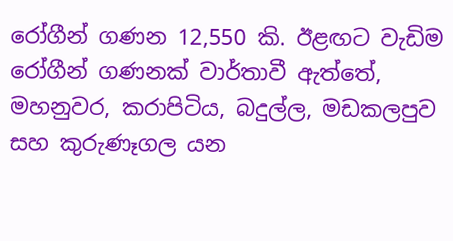රෝගීන් ගණන 12,550 කි. ඊළඟට වැඩිම රෝගීන් ගණනක් වාර්තාවී ඇත්තේ, මහනුවර, කරාපිටිය, බදුල්ල, මඩකලපුව සහ කුරුණෑගල යන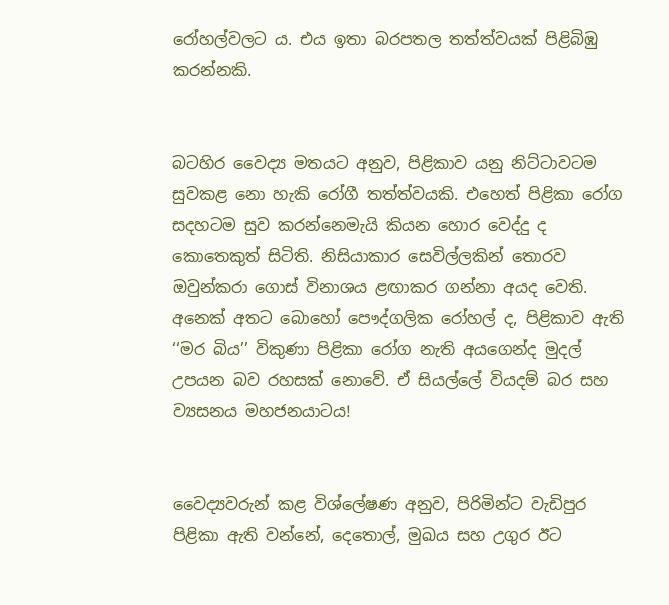රෝහල්වලට ය. එය ඉතා බරපතල තත්ත්වයක් පිළිබිඹු කරන්නකි.


බටහිර වෛද්‍ය මතයට අනුව, පිළිකාව යනු නිට්ටාවටම සුවකළ නො හැකි රෝගී තත්ත්වයකි. එහෙත් පිළිකා රෝග සදහටම සුව කරන්නෙමැයි කියන හොර වෙද්දු ද කොතෙකුත් සිටිති. නිසියාකාර සෙවිල්ලකින් තොරව ඔවුන්කරා ගොස් විනාශය ළඟාකර ගන්නා අයද වෙති. අනෙක් අතට බොහෝ පෞද්ගලික රෝහල් ද, පිළිකාව ඇති ‘‘මර බිය’’ විකුණා පිළිකා රෝග නැති අයගෙන්ද මුදල් උපයන බව රහසක් නොවේ. ඒ සියල්ලේ වියදම් බර සහ ව්‍යසනය මහජනයාටය!


වෛද්‍යවරුන් කළ විශ්ලේෂණ අනුව, පිරිමින්ට වැඩිපුර පිළිකා ඇති වන්නේ, දෙතොල්, මුඛය සහ උගුර ඊට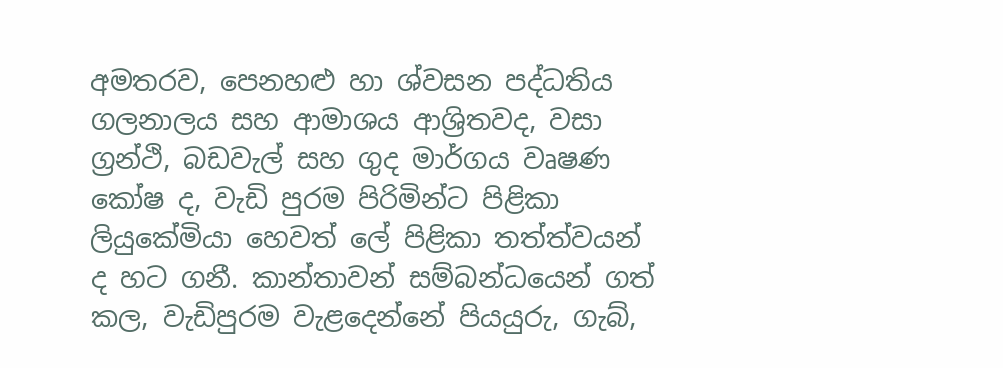අමතරව, පෙනහළු හා ශ්වසන පද්ධතිය ගලනාලය සහ ආමාශය ආශ්‍රිතවද, වසා ග්‍රන්ථි, බඩවැල් සහ ගුද මාර්ගය වෘෂණ කෝෂ ද, වැඩි පුරම පිරිමින්ට පිළිකා ලියුකේමියා හෙවත් ලේ පිළිකා තත්ත්වයන් ද හට ගනී. කාන්තාවන් සම්බන්ධයෙන් ගත් කල, වැඩිපුරම වැළදෙන්නේ පියයුරු, ගැබ්,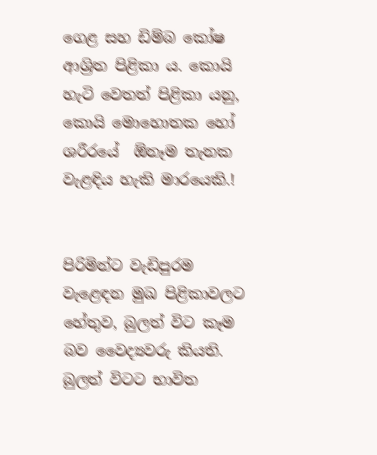ගෙළ සහ ඩිම්බ කෝෂ ආශ්‍රිත පිළිකා ය. කොයි හැටි වෙතත් පිළිකා යනු, කොයි මොහොතක හෝ ශරීරයේ  ඕනෑම තැනක වැළඳිය හැකි මාරයෙකි.!


පිරිමින්ට වැඩිපුරම වැළෙඳන මුඛ පිළිකාවලට හේතුව, බුලත් විට කෑම බව වෛද්‍යවරු කියති. බුලත් විටට භාවිත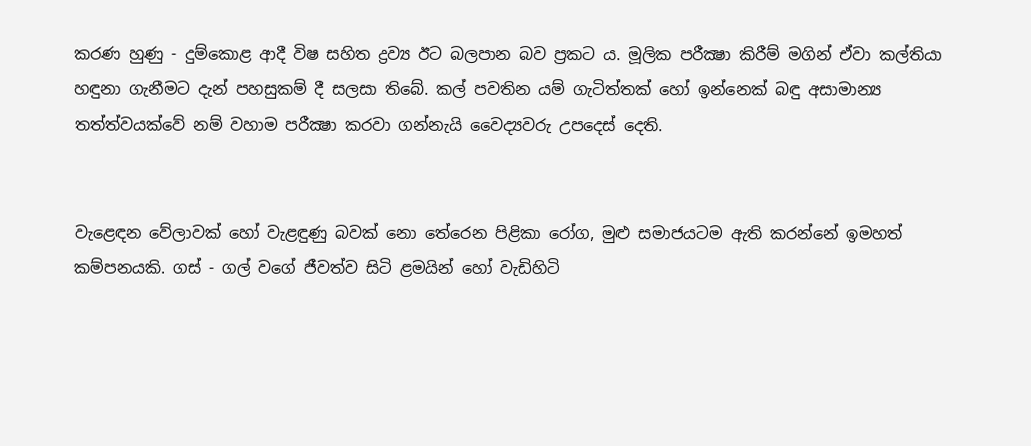කරණ හුණු - දුම්කොළ ආදී විෂ සහිත ද්‍රව්‍ය ඊට බලපාන බව ප්‍රකට ය. මූලික පරීක්‍ෂා කිරීම් මගින් ඒවා කල්තියා හඳුනා ගැනීමට දැන් පහසුකම් දී සලසා තිබේ. කල් පවතින යම් ගැටිත්තක් හෝ ඉන්නෙක් බඳු අසාමාන්‍ය තත්ත්වයක්වේ නම් වහාම පරීක්‍ෂා කරවා ගන්නැයි වෛද්‍යවරු උපදෙස් දෙති.


වැළ‍ෙඳන වේලාවක් හෝ වැළඳුණු බවක් නො තේරෙන පිළිකා රෝග, මුළු සමාජයටම ඇති කරන්නේ ඉමහත් කම්පනයකි. ගස් - ගල් වගේ ජීවත්ව සිටි ළමයින් හෝ වැඩිහිටි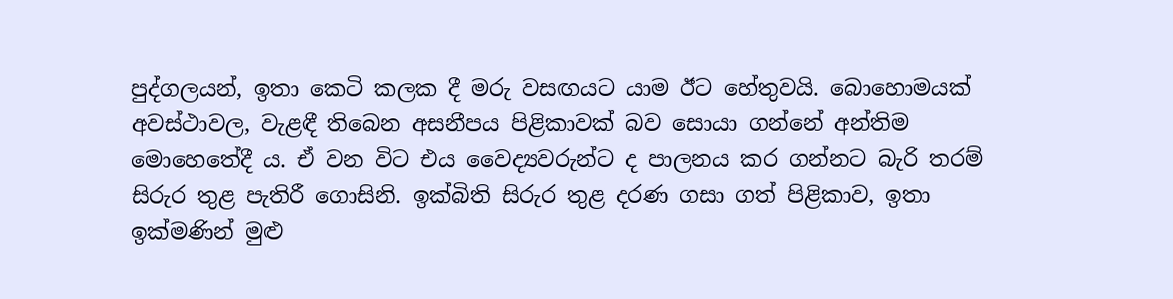පුද්ගලයන්, ඉතා කෙටි කලක දී මරු වසඟයට යාම ඊට හේතුවයි. බොහොමයක් අවස්ථාවල, වැළඳී තිබෙන අසනීපය පිළිකාවක් බව සොයා ගන්නේ අන්තිම මොහෙතේදී ය. ඒ වන විට එය වෛද්‍යවරුන්ට ද පාලනය කර ගන්නට බැරි තරම් සිරුර තුළ පැතිරී ගොසිනි. ඉක්බිති සිරුර තුළ දරණ ගසා ගත් පිළිකාව, ඉතා ඉක්මණින් මුළු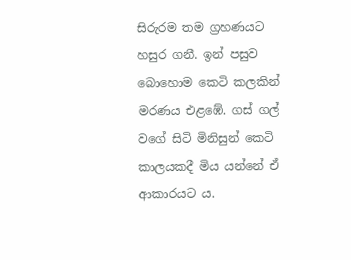සිරුරම තම ග්‍රහණයට හසුර ගනී. ඉන් පසුව බොහොම කෙටි කලකින් මරණය එළඹේ. ගස් ගල් වගේ සිටි මිනිසුන් කෙටි කාලයකදී මිය යන්නේ ඒ ආකාරයට ය.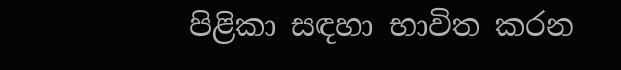පිළිකා සඳහා භාවිත කරන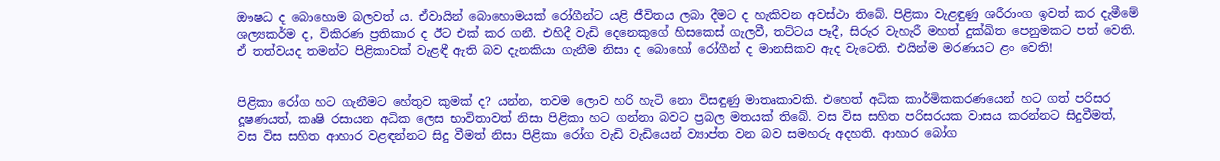ඖෂධ ද බොහොම බලවත් ය. ඒවායින් බොහොමයක් රෝගීන්ට යළි ජීවිතය ලබා දීමට ද හැකිවන අවස්ථා තිබේ. පිළිකා වැළඳුණු ශරීරාංග ඉවත් කර දැමීමේ ශල්‍යකර්ම ද, විකිරණ ප්‍රතිකාර ද ඊට එක් කර ගනී. එහිදී වැඩි දෙනෙකුගේ හිසකෙස් ගැලවී, තට්ටය පෑදී, සිරුර වැහැරී මහත් දුක්ඛිත පෙනුමකට පත් වෙති. ඒ තත්වයද තමන්ට පිළිකාවක් වැළඳී ඇති බව දැනකියා ගැනීම නිසා ද බොහෝ රෝගීන් ද මානසිකව ඇද වැටෙති. එයින්ම මරණයට ළං වෙති!


පිළිකා රෝග හට ගැනීමට හේතුව කුමක් ද? යන්න, තවම ලොව හරි හැටි නො විසඳුණු මාතෘකාවකි. එහෙත් අධික කාර්මිකකරණයෙන් හට ගත් පරිසර දූෂණයත්, කෘෂි රසායන අධික ලෙස භාවිතාවත් නිසා පිළිකා හට ගන්නා බවට ප්‍රබල මතයක් තිබේ. වස විස සහිත පරිසරයක වාසය කරන්නට සිදුවීමත්, වස විස සහිත ආහාර වළඳන්නට සිදු වීමත් නිසා පිළිකා රෝග වැඩි වැඩියෙන් ව්‍යාප්ත වන බව සමහරු අදහති. ආහාර බෝග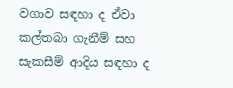වගාව සඳහා ද ඒවා කල්තබා ගැනීම් සහ සැකසීම් ආදිය සඳහා ද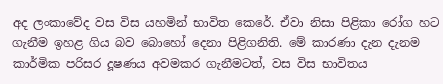අද ලංකාවේද වස විස යහමින් භාවිත කෙරේ. ඒවා නිසා පිළිකා රෝග හට ගැනීම ඉහළ ගිය බව බොහෝ දෙනා පිළිගනිති. මේ කාරණා දැන දැනම කාර්මික පරිසර දූෂණය අවමකර ගැනීමටත්, වස විස භාවිතය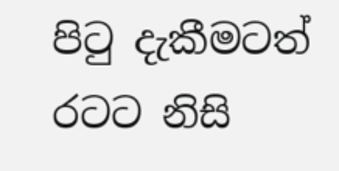පිටු දැකීමටත් රටට නිසි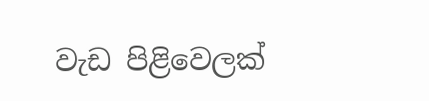වැඩ පිළිවෙලක්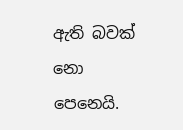ඇති බවක් නො පෙනෙයි.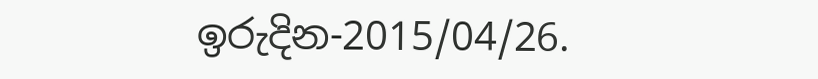ඉරුදින-2015/04/26.